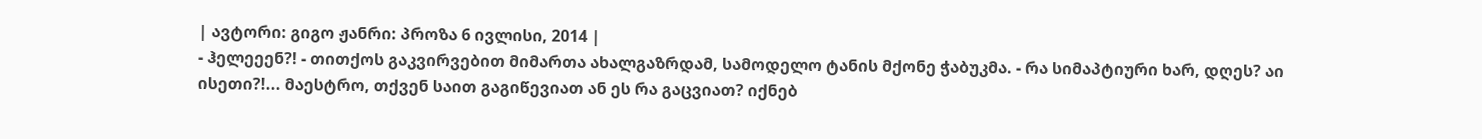| ავტორი: გიგო ჟანრი: პროზა 6 ივლისი, 2014 |
- ჰელეეენ?! - თითქოს გაკვირვებით მიმართა ახალგაზრდამ, სამოდელო ტანის მქონე ჭაბუკმა. - რა სიმაპტიური ხარ, დღეს? აი ისეთი?!... მაესტრო, თქვენ საით გაგიწევიათ ან ეს რა გაცვიათ? იქნებ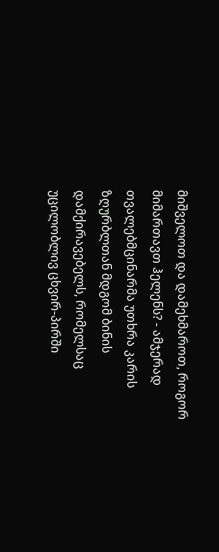მიშველოთ და დამეხმაროთ, როგორ მიმართავთ ჰელენს? - ამჯერად თვალებმცინარმა უთხრა კარის ზღურბლთან მდგომ ბინის დამქირავებელს, რომელსაც უცილობლივ ცხვირ-პირში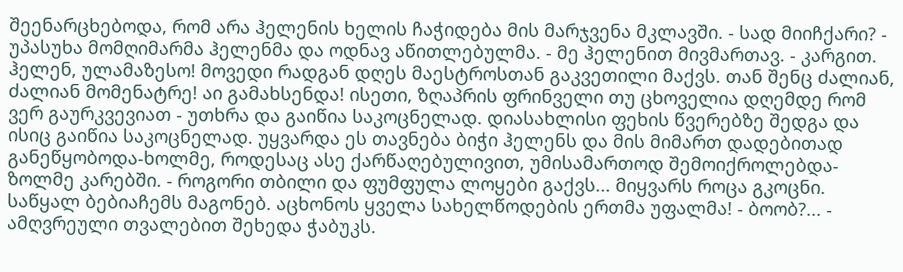შეენარცხებოდა, რომ არა ჰელენის ხელის ჩაჭიდება მის მარჯვენა მკლავში. - სად მიიჩქარი? - უპასუხა მომღიმარმა ჰელენმა და ოდნავ აწითლებულმა. - მე ჰელენით მივმართავ. - კარგით. ჰელენ, ულამაზესო! მოვედი რადგან დღეს მაესტროსთან გაკვეთილი მაქვს. თან შენც ძალიან, ძალიან მომენატრე! აი გამახსენდა! ისეთი, ზღაპრის ფრინველი თუ ცხოველია დღემდე რომ ვერ გაურკვევიათ - უთხრა და გაიწია საკოცნელად. დიასახლისი ფეხის წვერებზე შედგა და ისიც გაიწია საკოცნელად. უყვარდა ეს თავნება ბიჭი ჰელენს და მის მიმართ დადებითად განეწყობოდა-ხოლმე, როდესაც ასე ქარწაღებულივით, უმისამართოდ შემოიქროლებდა-ზოლმე კარებში. - როგორი თბილი და ფუმფულა ლოყები გაქვს... მიყვარს როცა გკოცნი. საწყალ ბებიაჩემს მაგონებ. აცხონოს ყველა სახელწოდების ერთმა უფალმა! - ბოობ?... - ამღვრეული თვალებით შეხედა ჭაბუკს.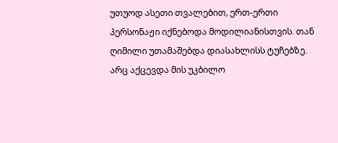უთუოდ ასეთი თვალებით, ერთ-ერთი პერსონაჟი იქნებოდა მოდილიანისთვის. თან ღიმილი უთამაშებდა დიასახლისს ტუჩებზე. არც აქცევდა მის უკბილო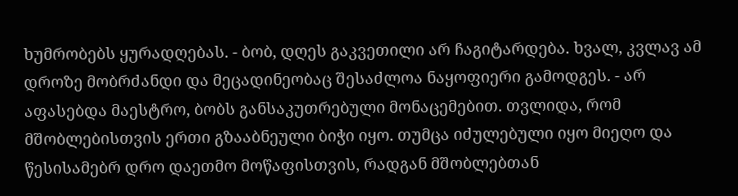ხუმრობებს ყურადღებას. - ბობ, დღეს გაკვეთილი არ ჩაგიტარდება. ხვალ, კვლავ ამ დროზე მობრძანდი და მეცადინეობაც შესაძლოა ნაყოფიერი გამოდგეს. - არ აფასებდა მაესტრო, ბობს განსაკუთრებული მონაცემებით. თვლიდა, რომ მშობლებისთვის ერთი გზააბნეული ბიჭი იყო. თუმცა იძულებული იყო მიეღო და წესისამებრ დრო დაეთმო მოწაფისთვის, რადგან მშობლებთან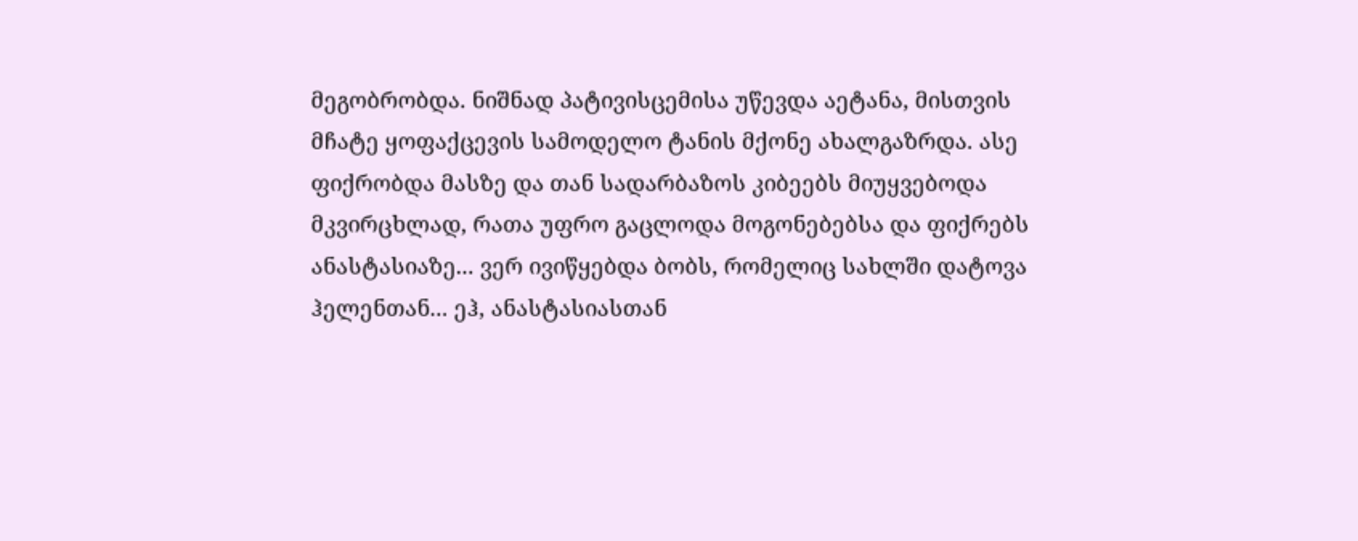მეგობრობდა. ნიშნად პატივისცემისა უწევდა აეტანა, მისთვის მჩატე ყოფაქცევის სამოდელო ტანის მქონე ახალგაზრდა. ასე ფიქრობდა მასზე და თან სადარბაზოს კიბეებს მიუყვებოდა მკვირცხლად, რათა უფრო გაცლოდა მოგონებებსა და ფიქრებს ანასტასიაზე... ვერ ივიწყებდა ბობს, რომელიც სახლში დატოვა ჰელენთან... ეჰ, ანასტასიასთან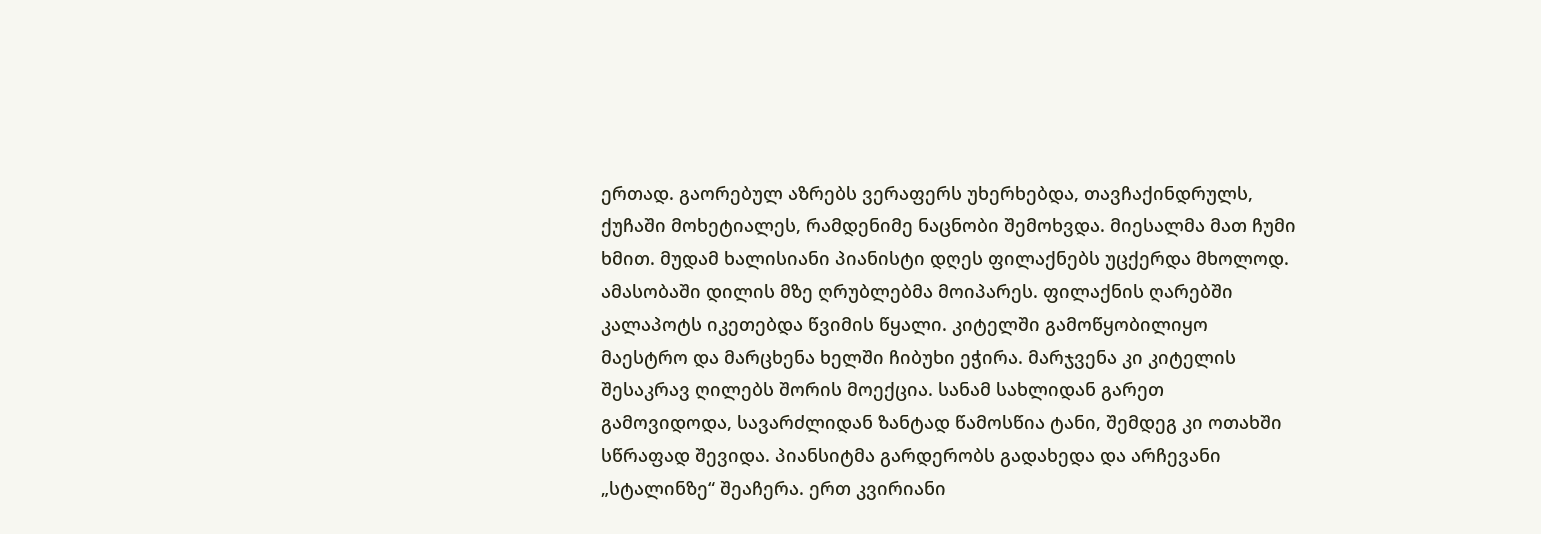ერთად. გაორებულ აზრებს ვერაფერს უხერხებდა, თავჩაქინდრულს, ქუჩაში მოხეტიალეს, რამდენიმე ნაცნობი შემოხვდა. მიესალმა მათ ჩუმი ხმით. მუდამ ხალისიანი პიანისტი დღეს ფილაქნებს უცქერდა მხოლოდ. ამასობაში დილის მზე ღრუბლებმა მოიპარეს. ფილაქნის ღარებში კალაპოტს იკეთებდა წვიმის წყალი. კიტელში გამოწყობილიყო მაესტრო და მარცხენა ხელში ჩიბუხი ეჭირა. მარჯვენა კი კიტელის შესაკრავ ღილებს შორის მოექცია. სანამ სახლიდან გარეთ გამოვიდოდა, სავარძლიდან ზანტად წამოსწია ტანი, შემდეგ კი ოთახში სწრაფად შევიდა. პიანსიტმა გარდერობს გადახედა და არჩევანი „სტალინზე“ შეაჩერა. ერთ კვირიანი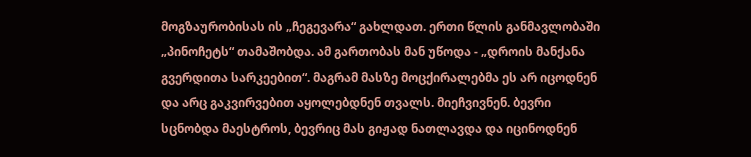მოგზაურობისას ის „ჩეგევარა“ გახლდათ. ერთი წლის განმავლობაში „პინოჩეტს“ თამაშობდა. ამ გართობას მან უწოდა - „დროის მანქანა გვერდითა სარკეებით“. მაგრამ მასზე მოცქირალებმა ეს არ იცოდნენ და არც გაკვირვებით აყოლებდნენ თვალს. მიეჩვივნენ. ბევრი სცნობდა მაესტროს, ბევრიც მას გიჟად ნათლავდა და იცინოდნენ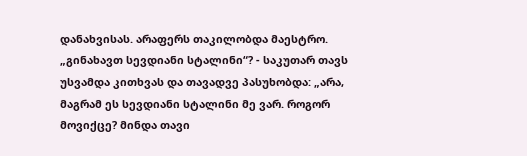დანახვისას. არაფერს თაკილობდა მაესტრო. „გინახავთ სევდიანი სტალინი“? - საკუთარ თავს უსვამდა კითხვას და თავადვე პასუხობდა: „არა, მაგრამ ეს სევდიანი სტალინი მე ვარ. როგორ მოვიქცე? მინდა თავი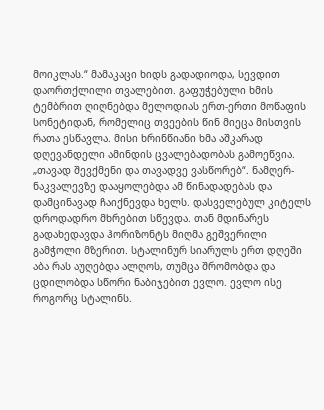მოიკლას.“ მამაკაცი ხიდს გადადიოდა, სევდით დაორთქლილი თვალებით. გაფუჭებული ხმის ტემბრით ღიღნებდა მელოდიას ერთ-ერთი მოწაფის სონეტიდან, რომელიც თვეების წინ მიეცა მისთვის რათა ესწავლა. მისი ხრინწიანი ხმა აშკარად დღევანდელი ამინდის ცვალებადობას გამოეწვია. „თავად შევქმენი და თავადვე ვასწორებ“. ნამღერ-ნაკვალევზე დააყოლებდა ამ წინადადებას და დამცინავად ჩაიქნევდა ხელს. დასველებულ კიტელს დროდადრო მხრებით სწევდა. თან მდინარეს გადახედავდა ჰორიზონტს მიღმა გეშვერილი გამჭოლი მზერით. სტალინურ სიარულს ერთ დღეში აბა რას აუღებდა ალღოს, თუმცა შრომობდა და ცდილობდა სწორი ნაბიჯებით ევლო. ევლო ისე როგორც სტალინს.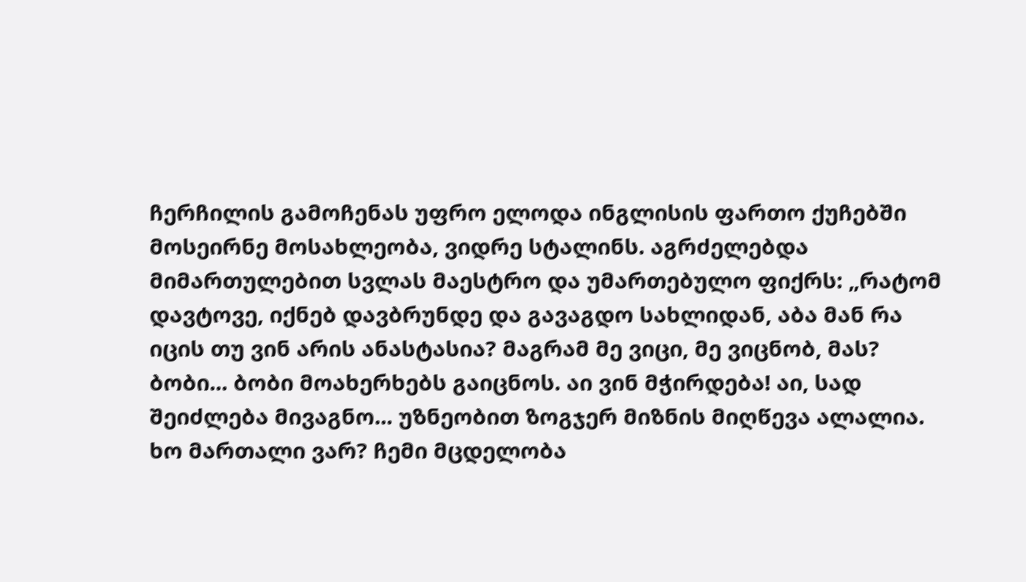ჩერჩილის გამოჩენას უფრო ელოდა ინგლისის ფართო ქუჩებში მოსეირნე მოსახლეობა, ვიდრე სტალინს. აგრძელებდა მიმართულებით სვლას მაესტრო და უმართებულო ფიქრს: „რატომ დავტოვე, იქნებ დავბრუნდე და გავაგდო სახლიდან, აბა მან რა იცის თუ ვინ არის ანასტასია? მაგრამ მე ვიცი, მე ვიცნობ, მას? ბობი... ბობი მოახერხებს გაიცნოს. აი ვინ მჭირდება! აი, სად შეიძლება მივაგნო... უზნეობით ზოგჯერ მიზნის მიღწევა ალალია. ხო მართალი ვარ? ჩემი მცდელობა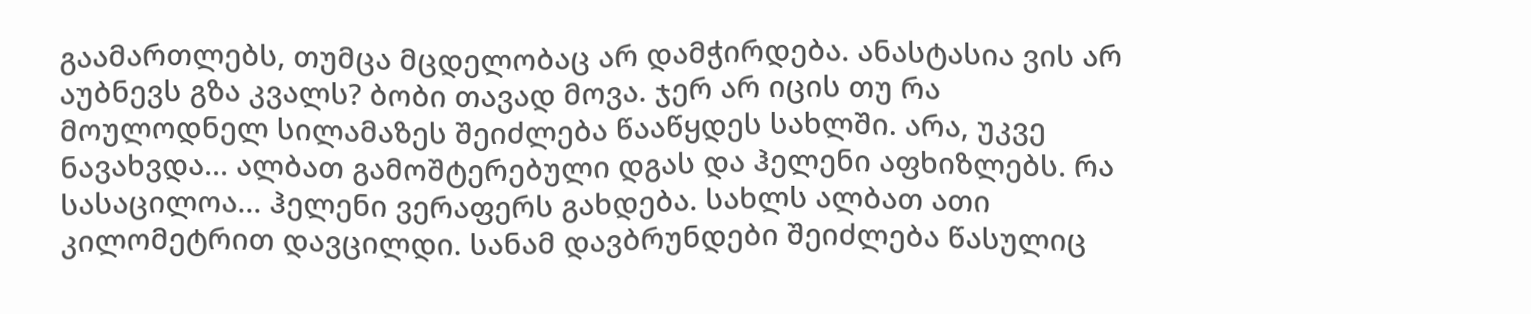გაამართლებს, თუმცა მცდელობაც არ დამჭირდება. ანასტასია ვის არ აუბნევს გზა კვალს? ბობი თავად მოვა. ჯერ არ იცის თუ რა მოულოდნელ სილამაზეს შეიძლება წააწყდეს სახლში. არა, უკვე ნავახვდა... ალბათ გამოშტერებული დგას და ჰელენი აფხიზლებს. რა სასაცილოა... ჰელენი ვერაფერს გახდება. სახლს ალბათ ათი კილომეტრით დავცილდი. სანამ დავბრუნდები შეიძლება წასულიც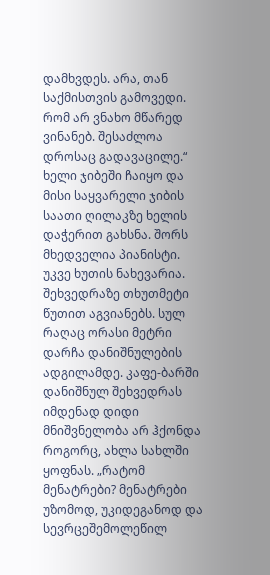დამხვდეს. არა, თან საქმისთვის გამოვედი. რომ არ ვნახო მწარედ ვინანებ. შესაძლოა დროსაც გადავაცილე.“ ხელი ჯიბეში ჩაიყო და მისი საყვარელი ჯიბის საათი ღილაკზე ხელის დაჭერით გახსნა. შორს მხედველია პიანისტი. უკვე ხუთის ნახევარია. შეხვედრაზე თხუთმეტი წუთით აგვიანებს. სულ რაღაც ორასი მეტრი დარჩა დანიშნულების ადგილამდე. კაფე-ბარში დანიშნულ შეხვედრას იმდენად დიდი მნიშვნელობა არ ჰქონდა როგორც, ახლა სახლში ყოფნას. „რატომ მენატრები? მენატრები უზომოდ, უკიდეგანოდ და სევრცეშემოლეწილ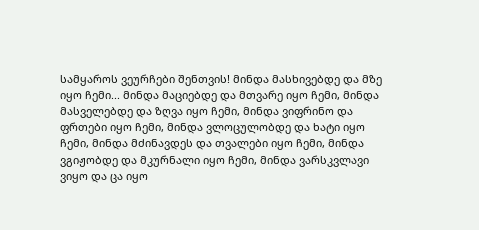სამყაროს ვეურჩები შენთვის! მინდა მასხივებდე და მზე იყო ჩემი... მინდა მაციებდე და მთვარე იყო ჩემი, მინდა მასველებდე და ზღვა იყო ჩემი, მინდა ვიფრინო და ფრთები იყო ჩემი, მინდა ვლოცულობდე და ხატი იყო ჩემი, მინდა მძინავდეს და თვალები იყო ჩემი, მინდა ვგიჟობდე და მკურნალი იყო ჩემი, მინდა ვარსკვლავი ვიყო და ცა იყო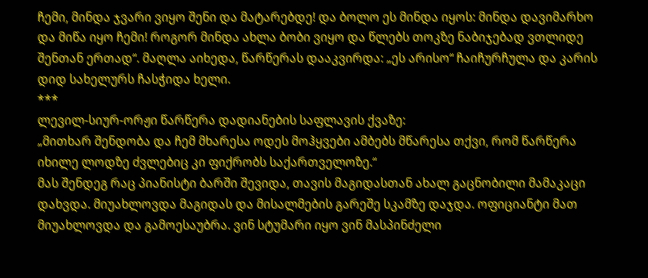ჩემი, მინდა ჯვარი ვიყო შენი და მატარებდე! და ბოლო ეს მინდა იყოს: მინდა დავიმარხო და მიწა იყო ჩემი! როგორ მინდა ახლა ბობი ვიყო და წლებს თოკზე ნაბიჯებად ვთლიდე შენთან ერთად“. მაღლა აიხედა, წარწერას დააკვირდა: „ეს არისო“ ჩაიჩურჩულა და კარის დიდ სახელურს ჩასჭიდა ხელი.
***
ლევილ-სიურ-ორჟი წარწერა დადიანების საფლავის ქვაზე:
„მითხარ შენდობა და ჩემ მხარესა ოდეს მოჰყვები ამბებს მწარესა თქვი, რომ წარწერა იხილე ლოდზე ძვლებიც კი ფიქრობს საქართველოზე.“
მას შენდეგ რაც პიანისტი ბარში შევიდა, თავის მაგიდასთან ახალ გაცნობილი მამაკაცი დახვდა. მიუახლოვდა მაგიდას და მისალმების გარეშე სკამზე დაჯდა. ოფიციანტი მათ მიუახლოვდა და გამოესაუბრა. ვინ სტუმარი იყო ვინ მასპინძელი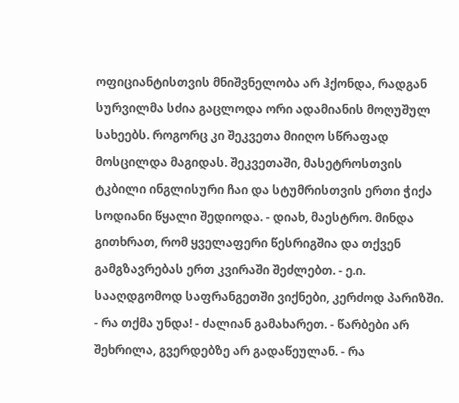ოფიციანტისთვის მნიშვნელობა არ ჰქონდა, რადგან სურვილმა სძია გაცლოდა ორი ადამიანის მოღუშულ სახეებს. როგორც კი შეკვეთა მიიღო სწრაფად მოსცილდა მაგიდას. შეკვეთაში, მასეტროსთვის ტკბილი ინგლისური ჩაი და სტუმრისთვის ერთი ჭიქა სოდიანი წყალი შედიოდა. - დიახ, მაესტრო. მინდა გითხრათ, რომ ყველაფერი წესრიგშია და თქვენ გამგზავრებას ერთ კვირაში შეძლებთ. - ე.ი. სააღდგომოდ საფრანგეთში ვიქნები, კერძოდ პარიზში. - რა თქმა უნდა! - ძალიან გამახარეთ. - წარბები არ შეხრილა, გვერდებზე არ გადაწეულან. - რა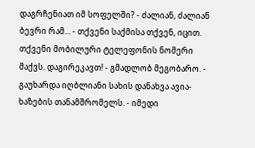დაგრჩენიათ იმ სოფელში? - ძალიან, ძალიან ბევრი რამ... - თქვენი საქმისა თქვენ, იცით. თქვენი მობილური ტელეფონის ნომერი მაქვს. დაგირეკავთ! - გმადლობ მეგობარო. - გაუხარდა იღბლიანი სახის დანახვა ავია-ხაზების თანამშრომელს. - იმედი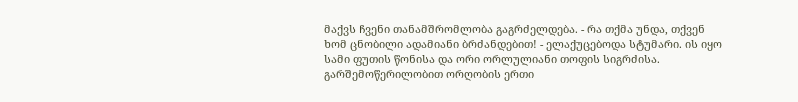მაქვს ჩვენი თანამშრომლობა გაგრძელდება. - რა თქმა უნდა, თქვენ ხომ ცნობილი ადამიანი ბრძანდებით! - ელაქუცებოდა სტუმარი. ის იყო სამი ფუთის წონისა და ორი ორლულიანი თოფის სიგრძისა. გარშემოწერილობით ორღობის ერთი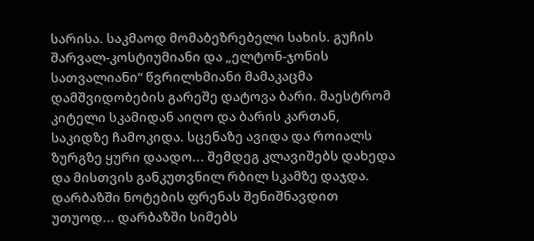სარისა. საკმაოდ მომაბეზრებელი სახის. გუჩის შარვალ-კოსტიუმიანი და „ელტონ-ჯონის სათვალიანი“ წვრილხმიანი მამაკაცმა დამშვიდობების გარეშე დატოვა ბარი. მაესტრომ კიტელი სკამიდან აიღო და ბარის კართან, საკიდზე ჩამოკიდა. სცენაზე ავიდა და როიალს ზურგზე ყური დაადო... შემდეგ კლავიშებს დახედა და მისთვის განკუთვნილ რბილ სკამზე დაჯდა. დარბაზში ნოტების ფრენას შენიშნავდით უთუოდ... დარბაზში სიმებს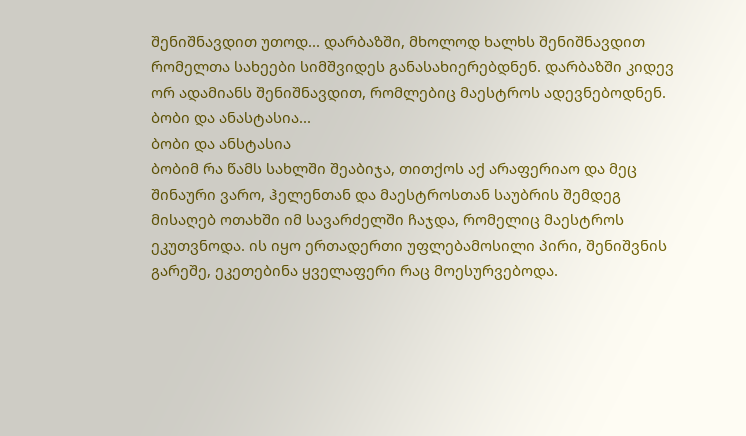შენიშნავდით უთოდ... დარბაზში, მხოლოდ ხალხს შენიშნავდით რომელთა სახეები სიმშვიდეს განასახიერებდნენ. დარბაზში კიდევ ორ ადამიანს შენიშნავდით, რომლებიც მაესტროს ადევნებოდნენ. ბობი და ანასტასია...
ბობი და ანსტასია
ბობიმ რა წამს სახლში შეაბიჯა, თითქოს აქ არაფერიაო და მეც შინაური ვარო, ჰელენთან და მაესტროსთან საუბრის შემდეგ მისაღებ ოთახში იმ სავარძელში ჩაჯდა, რომელიც მაესტროს ეკუთვნოდა. ის იყო ერთადერთი უფლებამოსილი პირი, შენიშვნის გარეშე, ეკეთებინა ყველაფერი რაც მოესურვებოდა.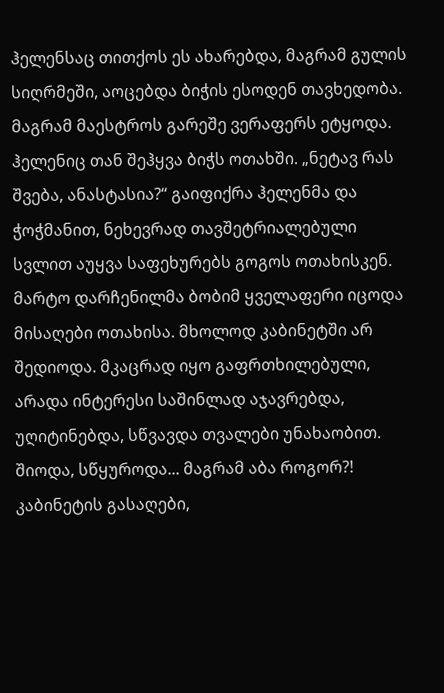ჰელენსაც თითქოს ეს ახარებდა, მაგრამ გულის სიღრმეში, აოცებდა ბიჭის ესოდენ თავხედობა. მაგრამ მაესტროს გარეშე ვერაფერს ეტყოდა. ჰელენიც თან შეჰყვა ბიჭს ოთახში. „ნეტავ რას შვება, ანასტასია?“ გაიფიქრა ჰელენმა და ჭოჭმანით, ნეხევრად თავშეტრიალებული სვლით აუყვა საფეხურებს გოგოს ოთახისკენ. მარტო დარჩენილმა ბობიმ ყველაფერი იცოდა მისაღები ოთახისა. მხოლოდ კაბინეტში არ შედიოდა. მკაცრად იყო გაფრთხილებული, არადა ინტერესი საშინლად აჯავრებდა, უღიტინებდა, სწვავდა თვალები უნახაობით. შიოდა, სწყუროდა... მაგრამ აბა როგორ?! კაბინეტის გასაღები,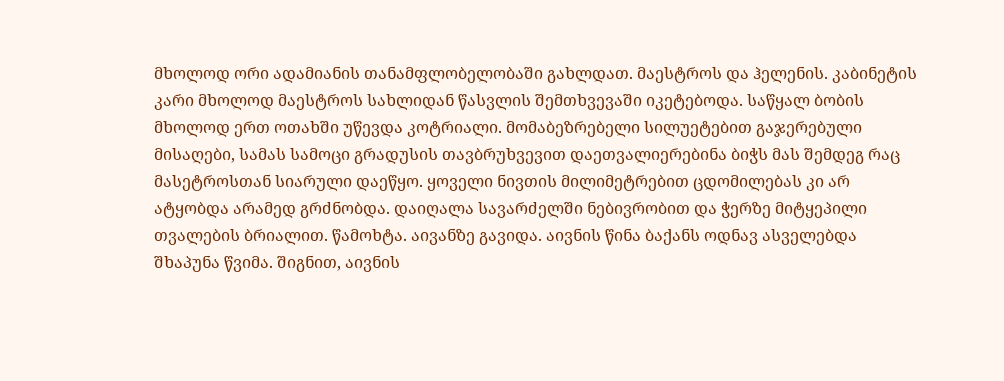მხოლოდ ორი ადამიანის თანამფლობელობაში გახლდათ. მაესტროს და ჰელენის. კაბინეტის კარი მხოლოდ მაესტროს სახლიდან წასვლის შემთხვევაში იკეტებოდა. საწყალ ბობის მხოლოდ ერთ ოთახში უწევდა კოტრიალი. მომაბეზრებელი სილუეტებით გაჯერებული მისაღები, სამას სამოცი გრადუსის თავბრუხვევით დაეთვალიერებინა ბიჭს მას შემდეგ რაც მასეტროსთან სიარული დაეწყო. ყოველი ნივთის მილიმეტრებით ცდომილებას კი არ ატყობდა არამედ გრძნობდა. დაიღალა სავარძელში ნებივრობით და ჭერზე მიტყეპილი თვალების ბრიალით. წამოხტა. აივანზე გავიდა. აივნის წინა ბაქანს ოდნავ ასველებდა შხაპუნა წვიმა. შიგნით, აივნის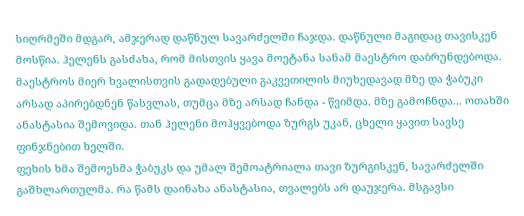სიღრმეში მდგარ, ამჯერად დაწნულ სავარძელში ჩაჯდა. დაწნული მაგიდაც თავისკენ მოსწია. ჰელენს გასძახა, რომ მისთვის ყავა მოეტანა სანამ მაესტრო დაბრუნდებოდა. მაესტროს მიერ ხვალისთვის გადადებული გაკვეთილის მიუხედავად მზე და ჭაბუკი არსად აპირებდნენ წასვლას, თუმცა მზე არსად ჩანდა - წვიმდა. მზე გამოჩნდა... ოთახში ანასტასია შემოვიდა. თან ჰელენი მოჰყვებოდა ზურგს უკან, ცხელი ყავით სავსე ფინჯნებით ხელში.
ფეხის ხმა შემოესმა ჭაბუკს და უმალ შემოატრიალა თავი ზურგისკენ, სავარძელში გაშხლართულმა. რა წამს დაინახა ანასტასია, თვალებს არ დაუჯერა. მსგავსი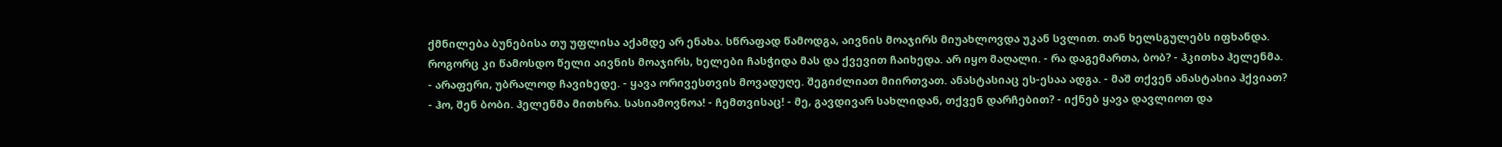ქმნილება ბუნებისა თუ უფლისა აქამდე არ ენახა. სწრაფად წამოდგა, აივნის მოაჯირს მიუახლოვდა უკან სვლით. თან ხელსგულებს იფხანდა. როგორც კი წამოსდო წელი აივნის მოაჯირს, ხელები ჩასჭიდა მას და ქვევით ჩაიხედა. არ იყო მაღალი. - რა დაგემართა, ბობ? - ჰკითხა ჰელენმა. - არაფერი, უბრალოდ ჩავიხედე. - ყავა ორივესთვის მოვადუღე. შეგიძლიათ მიირთვათ. ანასტასიაც ეს-ესაა ადგა. - მაშ თქვენ ანასტასია ჰქვიათ? - ჰო, შენ ბობი. ჰელენმა მითხრა. სასიამოვნოა! - ჩემთვისაც! - მე, გავდივარ სახლიდან, თქვენ დარჩებით? - იქნებ ყავა დავლიოთ და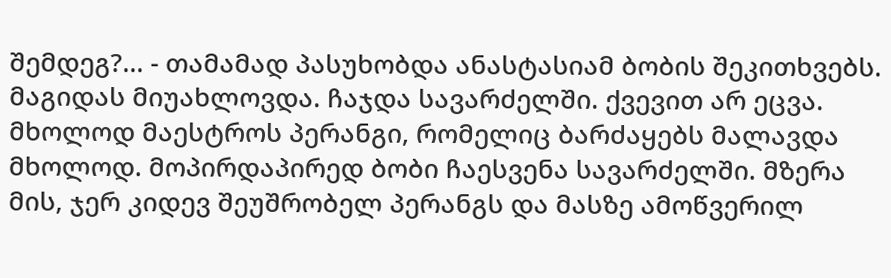შემდეგ?... - თამამად პასუხობდა ანასტასიამ ბობის შეკითხვებს. მაგიდას მიუახლოვდა. ჩაჯდა სავარძელში. ქვევით არ ეცვა. მხოლოდ მაესტროს პერანგი, რომელიც ბარძაყებს მალავდა მხოლოდ. მოპირდაპირედ ბობი ჩაესვენა სავარძელში. მზერა მის, ჯერ კიდევ შეუშრობელ პერანგს და მასზე ამოწვერილ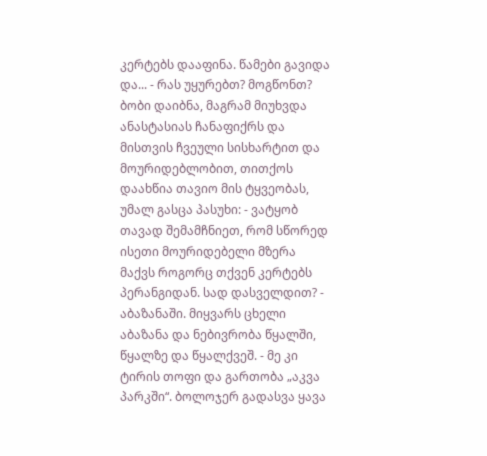კერტებს დააფინა. წამები გავიდა და... - რას უყურებთ? მოგწონთ? ბობი დაიბნა, მაგრამ მიუხვდა ანასტასიას ჩანაფიქრს და მისთვის ჩვეული სისხარტით და მოურიდებლობით, თითქოს დაახწია თავიო მის ტყვეობას, უმალ გასცა პასუხი: - ვატყობ თავად შემამჩნიეთ, რომ სწორედ ისეთი მოურიდებელი მზერა მაქვს როგორც თქვენ კერტებს პერანგიდან. სად დასველდით? - აბაზანაში. მიყვარს ცხელი აბაზანა და ნებივრობა წყალში, წყალზე და წყალქვეშ. - მე კი ტირის თოფი და გართობა „აკვა პარკში“. ბოლოჯერ გადასვა ყავა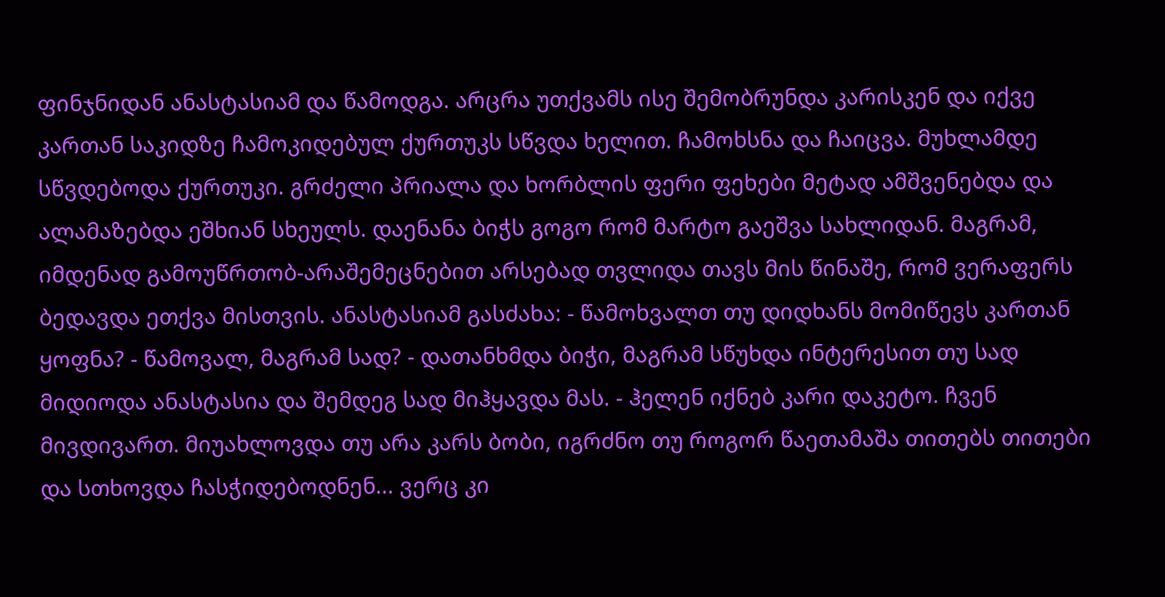ფინჯნიდან ანასტასიამ და წამოდგა. არცრა უთქვამს ისე შემობრუნდა კარისკენ და იქვე კართან საკიდზე ჩამოკიდებულ ქურთუკს სწვდა ხელით. ჩამოხსნა და ჩაიცვა. მუხლამდე სწვდებოდა ქურთუკი. გრძელი პრიალა და ხორბლის ფერი ფეხები მეტად ამშვენებდა და ალამაზებდა ეშხიან სხეულს. დაენანა ბიჭს გოგო რომ მარტო გაეშვა სახლიდან. მაგრამ, იმდენად გამოუწრთობ-არაშემეცნებით არსებად თვლიდა თავს მის წინაშე, რომ ვერაფერს ბედავდა ეთქვა მისთვის. ანასტასიამ გასძახა: - წამოხვალთ თუ დიდხანს მომიწევს კართან ყოფნა? - წამოვალ, მაგრამ სად? - დათანხმდა ბიჭი, მაგრამ სწუხდა ინტერესით თუ სად მიდიოდა ანასტასია და შემდეგ სად მიჰყავდა მას. - ჰელენ იქნებ კარი დაკეტო. ჩვენ მივდივართ. მიუახლოვდა თუ არა კარს ბობი, იგრძნო თუ როგორ წაეთამაშა თითებს თითები და სთხოვდა ჩასჭიდებოდნენ... ვერც კი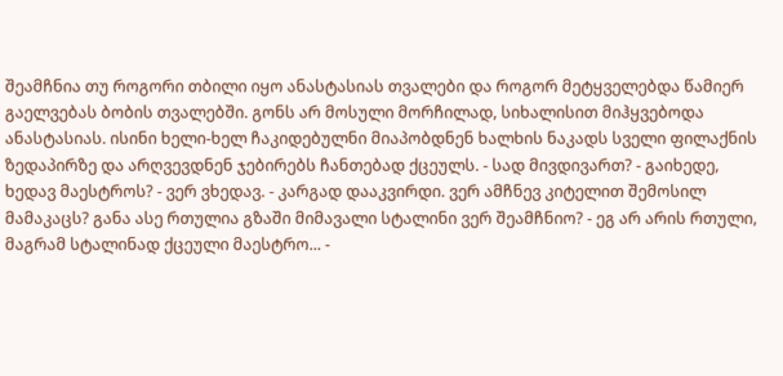შეამჩნია თუ როგორი თბილი იყო ანასტასიას თვალები და როგორ მეტყველებდა წამიერ გაელვებას ბობის თვალებში. გონს არ მოსული მორჩილად, სიხალისით მიჰყვებოდა ანასტასიას. ისინი ხელი-ხელ ჩაკიდებულნი მიაპობდნენ ხალხის ნაკადს სველი ფილაქნის ზედაპირზე და არღვევდნენ ჯებირებს ჩანთებად ქცეულს. - სად მივდივართ? - გაიხედე, ხედავ მაესტროს? - ვერ ვხედავ. - კარგად დააკვირდი. ვერ ამჩნევ კიტელით შემოსილ მამაკაცს? განა ასე რთულია გზაში მიმავალი სტალინი ვერ შეამჩნიო? - ეგ არ არის რთული, მაგრამ სტალინად ქცეული მაესტრო... -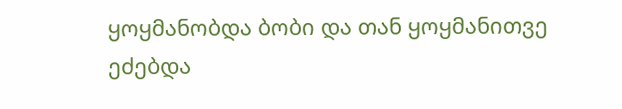ყოყმანობდა ბობი და თან ყოყმანითვე ეძებდა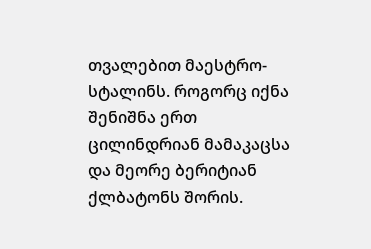თვალებით მაესტრო-სტალინს. როგორც იქნა შენიშნა ერთ ცილინდრიან მამაკაცსა და მეორე ბერიტიან ქლბატონს შორის.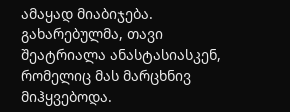ამაყად მიაბიჯება. გახარებულმა, თავი შეატრიალა ანასტასიასკენ, რომელიც მას მარცხნივ მიჰყვებოდა.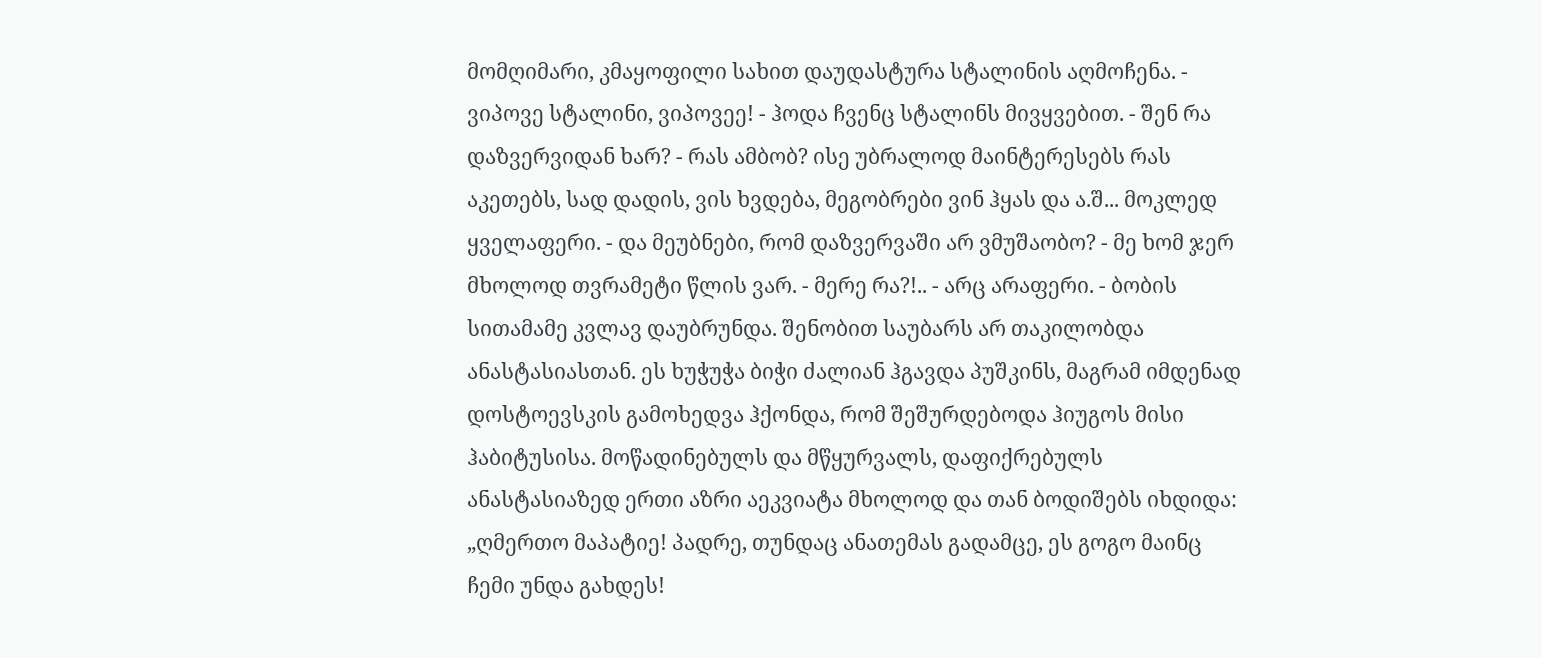მომღიმარი, კმაყოფილი სახით დაუდასტურა სტალინის აღმოჩენა. - ვიპოვე სტალინი, ვიპოვეე! - ჰოდა ჩვენც სტალინს მივყვებით. - შენ რა დაზვერვიდან ხარ? - რას ამბობ? ისე უბრალოდ მაინტერესებს რას აკეთებს, სად დადის, ვის ხვდება, მეგობრები ვინ ჰყას და ა.შ... მოკლედ ყველაფერი. - და მეუბნები, რომ დაზვერვაში არ ვმუშაობო? - მე ხომ ჯერ მხოლოდ თვრამეტი წლის ვარ. - მერე რა?!.. - არც არაფერი. - ბობის სითამამე კვლავ დაუბრუნდა. შენობით საუბარს არ თაკილობდა ანასტასიასთან. ეს ხუჭუჭა ბიჭი ძალიან ჰგავდა პუშკინს, მაგრამ იმდენად დოსტოევსკის გამოხედვა ჰქონდა, რომ შეშურდებოდა ჰიუგოს მისი ჰაბიტუსისა. მოწადინებულს და მწყურვალს, დაფიქრებულს ანასტასიაზედ ერთი აზრი აეკვიატა მხოლოდ და თან ბოდიშებს იხდიდა: „ღმერთო მაპატიე! პადრე, თუნდაც ანათემას გადამცე, ეს გოგო მაინც ჩემი უნდა გახდეს!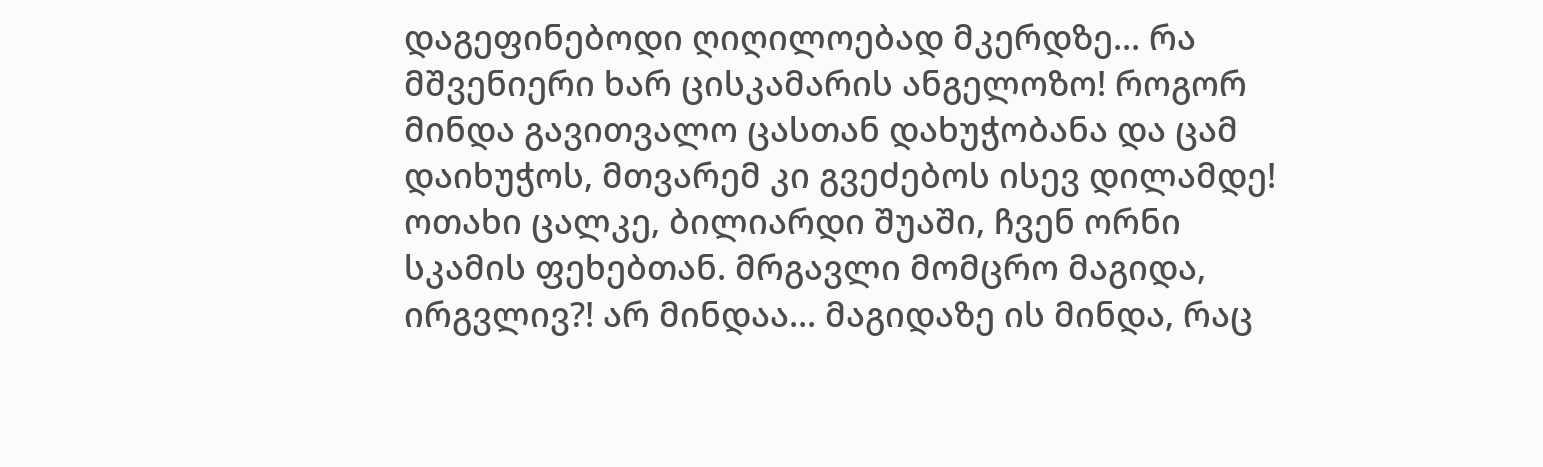დაგეფინებოდი ღიღილოებად მკერდზე... რა მშვენიერი ხარ ცისკამარის ანგელოზო! როგორ მინდა გავითვალო ცასთან დახუჭობანა და ცამ დაიხუჭოს, მთვარემ კი გვეძებოს ისევ დილამდე! ოთახი ცალკე, ბილიარდი შუაში, ჩვენ ორნი სკამის ფეხებთან. მრგავლი მომცრო მაგიდა, ირგვლივ?! არ მინდაა... მაგიდაზე ის მინდა, რაც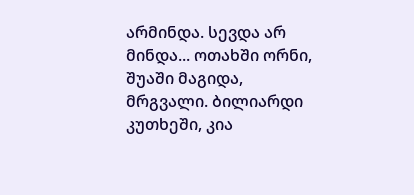არმინდა. სევდა არ მინდა... ოთახში ორნი, შუაში მაგიდა, მრგვალი. ბილიარდი კუთხეში, კია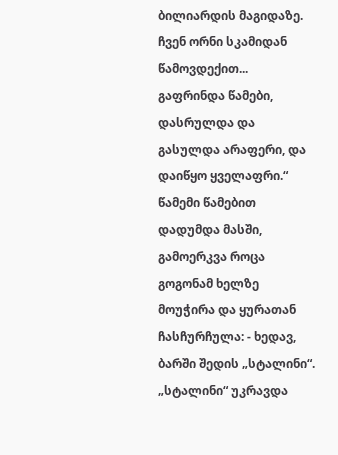ბილიარდის მაგიდაზე. ჩვენ ორნი სკამიდან წამოვდექით... გაფრინდა წამები, დასრულდა და გასულდა არაფერი, და დაიწყო ყველაფრი.“ წამემი წამებით დადუმდა მასში, გამოერკვა როცა გოგონამ ხელზე მოუჭირა და ყურათან ჩასჩურჩულა: - ხედავ, ბარში შედის „სტალინი“.
„სტალინი“ უკრავდა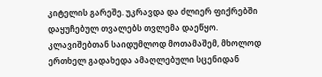კიტელის გარეშე. უკრავდა და ძლიერ ფიქრებში დაყუჩებულ თვალებს თვლემა დაეწყო. კლავიშებთან საიდუმლოდ მოთამაშემ, მხოლოდ ერთხელ გადახედა ამაღლებული სცენიდან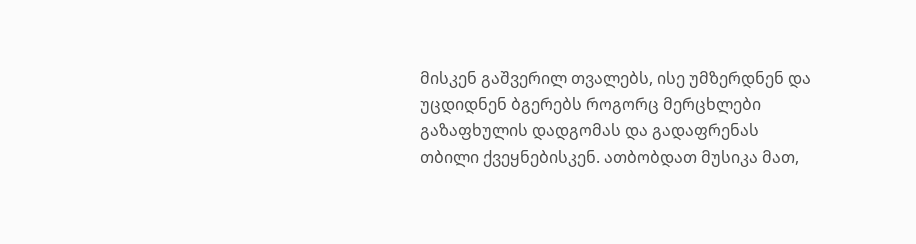მისკენ გაშვერილ თვალებს, ისე უმზერდნენ და უცდიდნენ ბგერებს როგორც მერცხლები გაზაფხულის დადგომას და გადაფრენას თბილი ქვეყნებისკენ. ათბობდათ მუსიკა მათ,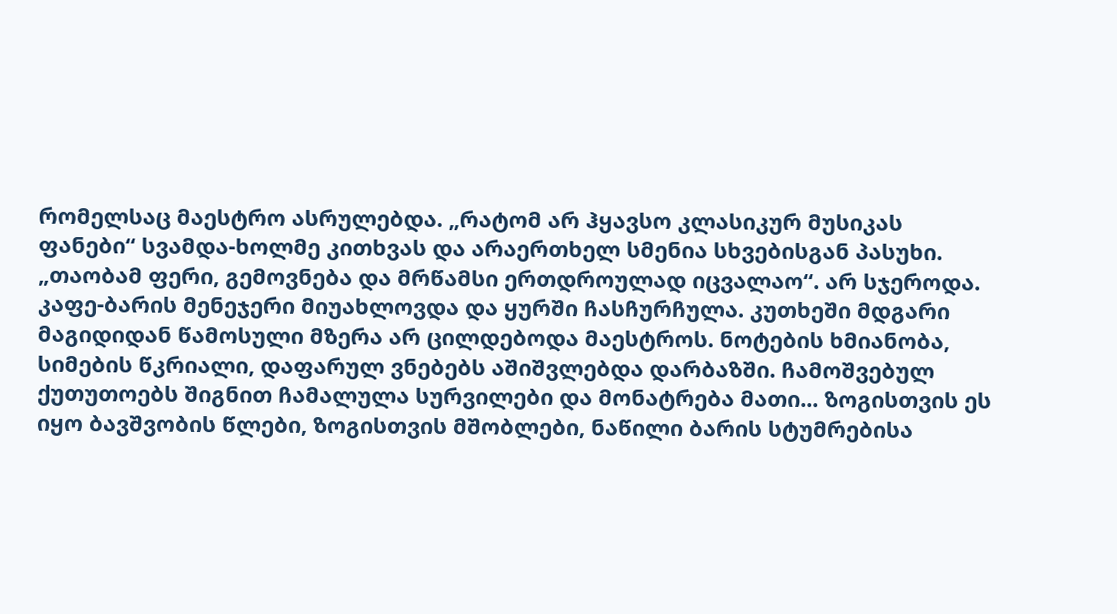რომელსაც მაესტრო ასრულებდა. „რატომ არ ჰყავსო კლასიკურ მუსიკას ფანები“ სვამდა-ხოლმე კითხვას და არაერთხელ სმენია სხვებისგან პასუხი. „თაობამ ფერი, გემოვნება და მრწამსი ერთდროულად იცვალაო“. არ სჯეროდა. კაფე-ბარის მენეჯერი მიუახლოვდა და ყურში ჩასჩურჩულა. კუთხეში მდგარი მაგიდიდან წამოსული მზერა არ ცილდებოდა მაესტროს. ნოტების ხმიანობა, სიმების წკრიალი, დაფარულ ვნებებს აშიშვლებდა დარბაზში. ჩამოშვებულ ქუთუთოებს შიგნით ჩამალულა სურვილები და მონატრება მათი... ზოგისთვის ეს იყო ბავშვობის წლები, ზოგისთვის მშობლები, ნაწილი ბარის სტუმრებისა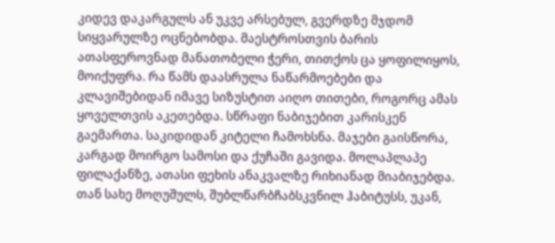კიდევ დაკარგულს ან უკვე არსებულ, გვერდზე მჯდომ სიყვარულზე ოცნებობდა. მაესტროსთვის ბარის ათასფეროვნად მანათობელი ჭერი, თითქოს ცა ყოფილიყოს, მოიქუფრა. რა წამს დაასრულა ნაწარმოებები და კლავიშებიდან იმავე სიზუსტით აიღო თითები, როგორც ამას ყოველთვის აკეთებდა. სწრაფი ნაბიჯებით კარისკენ გაემართა. საკიდიდან კიტელი ჩამოხსნა. მაჯები გაისწორა, კარგად მოირგო სამოსი და ქუჩაში გავიდა. მოლაპლაპე ფილაქანზე, ათასი ფეხის ანაკვალზე რიხიანად მიაბიჯებდა. თან სახე მოღუშულს, შუბლწარბჩაბსკვნილ ჰაბიტუსს, უკან,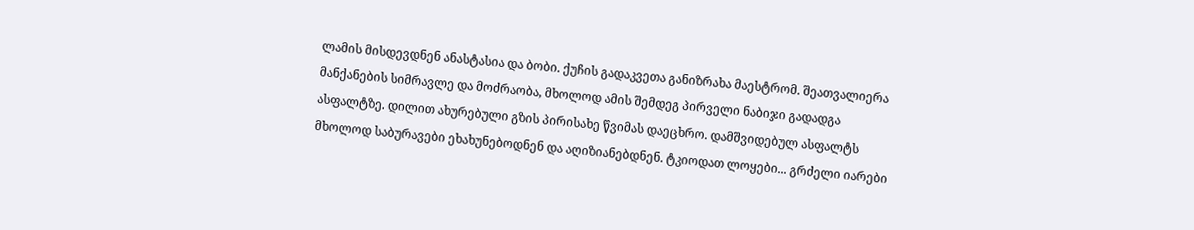ლამის მისდევდნენ ანასტასია და ბობი. ქუჩის გადაკვეთა განიზრახა მაესტრომ. შეათვალიერა მანქანების სიმრავლე და მოძრაობა, მხოლოდ ამის შემდეგ პირველი ნაბიჯი გადადგა ასფალტზე. დილით ახურებული გზის პირისახე წვიმას დაეცხრო. დამშვიდებულ ასფალტს მხოლოდ საბურავები ეხახუნებოდნენ და აღიზიანებდნენ. ტკიოდათ ლოყები... გრძელი იარები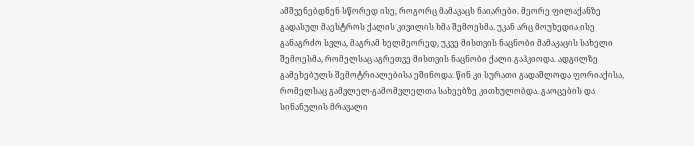ამშვენებდნენ სწორედ ისე, როგორც მამაკაცს ნაიარები. მეორე ფილაქანზე გადასულ მაესტროს ქალის კივილის ხმა შემოესმა. უკან არც მოუხედია ისე განაგრძო სვლა, მაგრამ ხელმეორედ, უკვე მისთვის ნაცნობი მამაკაცის სახელი შემოესმა, რომელსაც აგრეთვე მისთვის ნაცნობი ქალი გაჰკიოდა. ადგილზე გამეხებულს შემოტრიალებისა ეშინოდა. წინ კი სურათი გადაშლოდა ფორიაქისა, რომელსაც გამვლელ-გამომვლელთა სახეებზე კითხულობდა. გაოცების და სინანულის მრავალი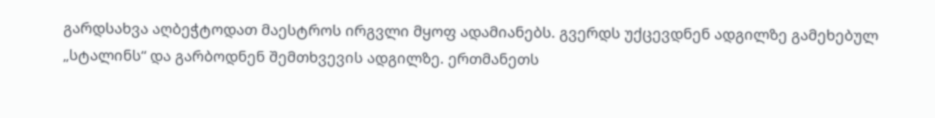გარდსახვა აღბეჭტოდათ მაესტროს ირგვლი მყოფ ადამიანებს. გვერდს უქცევდნენ ადგილზე გამეხებულ „სტალინს“ და გარბოდნენ შემთხვევის ადგილზე. ერთმანეთს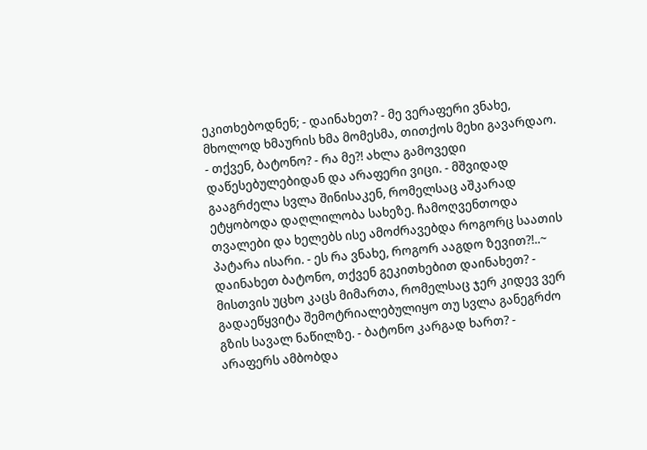ეკითხებოდნენ; - დაინახეთ? - მე ვერაფერი ვნახე, მხოლოდ ხმაურის ხმა მომესმა, თითქოს მეხი გავარდაო. - თქვენ, ბატონო? - რა მე?! ახლა გამოვედი დაწესებულებიდან და არაფერი ვიცი. - მშვიდად გააგრძელა სვლა შინისაკენ, რომელსაც აშკარად ეტყობოდა დაღლილობა სახეზე. ჩამოღვენთოდა თვალები და ხელებს ისე ამოძრავებდა როგორც საათის პატარა ისარი. - ეს რა ვნახე, როგორ ააგდო ზევით?!..~ დაინახეთ ბატონო, თქვენ გეკითხებით დაინახეთ? - მისთვის უცხო კაცს მიმართა, რომელსაც ჯერ კიდევ ვერ გადაეწყვიტა შემოტრიალებულიყო თუ სვლა განეგრძო გზის სავალ ნაწილზე. - ბატონო კარგად ხართ? - არაფერს ამბობდა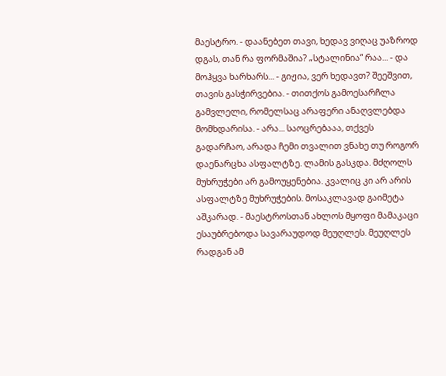მაესტრო. - დაანებეთ თავი, ხედავ ვიღაც უაზროდ დგას, თან რა ფორმაშია? „სტალინია“ რაა... - და მოჰყვა ხარხარს... - გიჟია, ვერ ხედავთ? შეეშვით, თავის გასჭირვებია. - თითქოს გამოესარჩლა გამვლელი, რომელსაც არაფერი ანაღვლებდა მომხდარისა. - არა... საოცრებააა, თქვეს გადარჩაო, არადა ჩემი თვალით ვნახე თუ როგორ დაენარცხა ასფალტზე. ლამის გასკდა. მძღოლს მუხრუჭები არ გამოუყენებია. კვალიც კი არ არის ასფალტზე მუხრუჭების. მოსაკლავად გაიმეტა აშკარად. - მაესტროსთან ახლოს მყოფი მამაკაცი ესაუბრებოდა სავარაუდოდ მეუღლეს. მეუღლეს რადგან ამ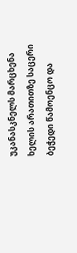უკანასკნელს მარცხენა ხელის არათითზე საცერი ბეჭედი წამოენცო და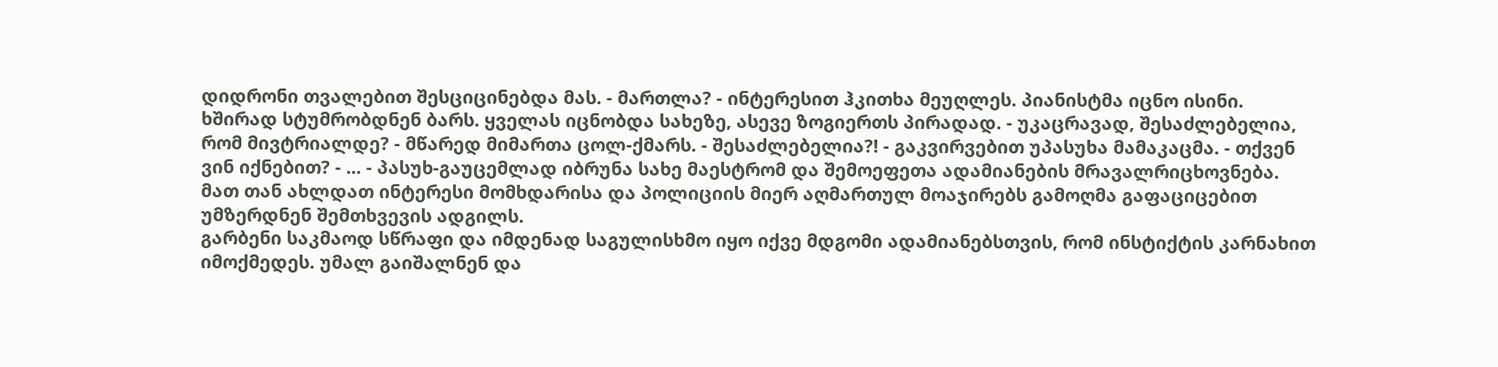დიდრონი თვალებით შესციცინებდა მას. - მართლა? - ინტერესით ჰკითხა მეუღლეს. პიანისტმა იცნო ისინი. ხშირად სტუმრობდნენ ბარს. ყველას იცნობდა სახეზე, ასევე ზოგიერთს პირადად. - უკაცრავად, შესაძლებელია, რომ მივტრიალდე? - მწარედ მიმართა ცოლ-ქმარს. - შესაძლებელია?! - გაკვირვებით უპასუხა მამაკაცმა. - თქვენ ვინ იქნებით? - ... - პასუხ-გაუცემლად იბრუნა სახე მაესტრომ და შემოეფეთა ადამიანების მრავალრიცხოვნება. მათ თან ახლდათ ინტერესი მომხდარისა და პოლიციის მიერ აღმართულ მოაჯირებს გამოღმა გაფაციცებით უმზერდნენ შემთხვევის ადგილს.
გარბენი საკმაოდ სწრაფი და იმდენად საგულისხმო იყო იქვე მდგომი ადამიანებსთვის, რომ ინსტიქტის კარნახით იმოქმედეს. უმალ გაიშალნენ და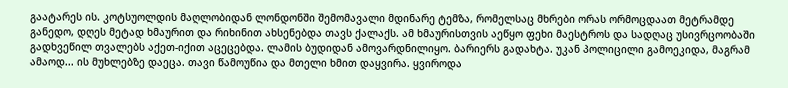გაატარეს ის. კოტსუოლდის მაღლობიდან ლონდონში შემომავალი მდინარე ტემზა, რომელსაც მხრები ორას ორმოცდაათ მეტრამდე განედო, დღეს მეტად ხმაურით და რიხინით ახსენებდა თავს ქალაქს. ამ ხმაურისთვის აეწყო ფეხი მაესტროს და სადღაც უსივრცოობაში გადხვეწილ თვალებს აქეთ-იქით აცეცებდა. ლამის ბუდიდან ამოვარდნილიყო. ბარიერს გადახტა. უკან პოლიცილი გამოეკიდა, მაგრამ ამაოდ... ის მუხლებზე დაეცა. თავი წამოუწია და მთელი ხმით დაყვირა. ყვიროდა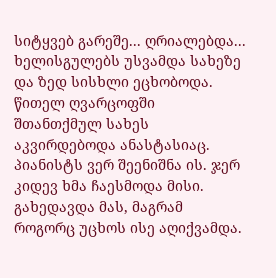სიტყვებ გარეშე... ღრიალებდა... ხელისგულებს უსვამდა სახეზე და ზედ სისხლი ეცხობოდა. წითელ ღვარცოფში შთანთქმულ სახეს აკვირდებოდა ანასტასიაც. პიანისტს ვერ შეენიშნა ის. ჯერ კიდევ ხმა ჩაესმოდა მისი. გახედავდა მას, მაგრამ როგორც უცხოს ისე აღიქვამდა.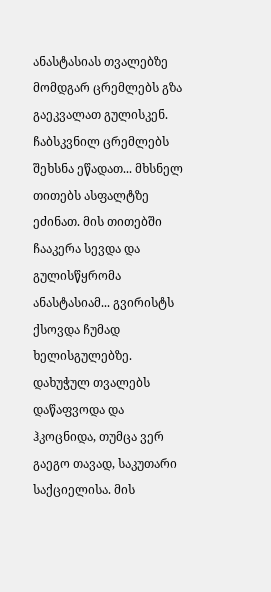ანასტასიას თვალებზე მომდგარ ცრემლებს გზა გაეკვალათ გულისკენ. ჩაბსკვნილ ცრემლებს შეხსნა ეწადათ... მხსნელ თითებს ასფალტზე ეძინათ. მის თითებში ჩააკერა სევდა და გულისწყრომა ანასტასიამ... გვირისტს ქსოვდა ჩუმად ხელისგულებზე. დახუჭულ თვალებს დაწაფვოდა და ჰკოცნიდა, თუმცა ვერ გაეგო თავად, საკუთარი საქციელისა. მის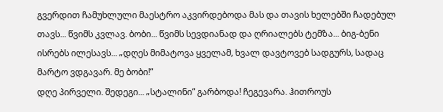გვერდით ჩამუხლული მაესტრო აკვირდებოდა მას და თავის ხელებში ჩადებულ თავს... წვიმს კვლავ. ბობი... წვიმს სევდიანად და ღრიალებს ტემზა... ბიგ-ბენი ისრებს ილესავს... „დღეს მიმატოვა ყველამ, ხვალ დავტოვებ სადგურს, სადაც მარტო ვდგავარ. მე ბობი!“
დღე პირველი. შედეგი... „სტალინი“ გარბოდა! ჩეგევარა. ჰითროუს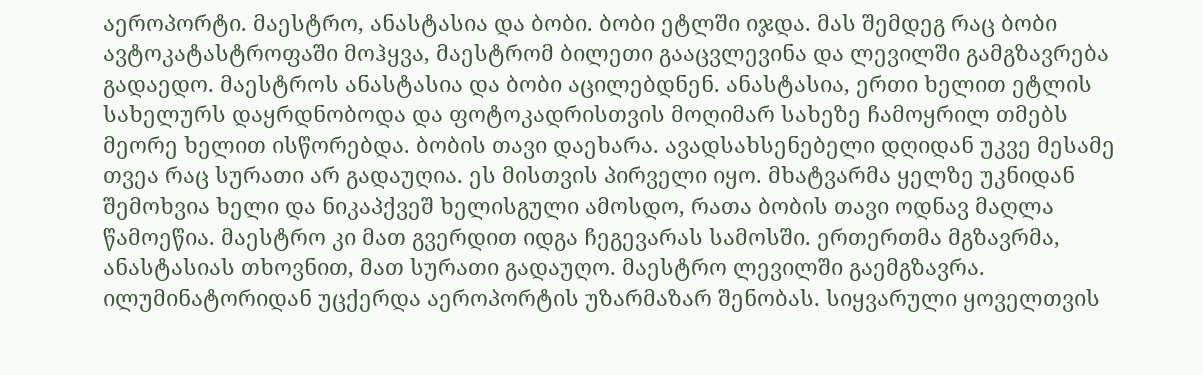აეროპორტი. მაესტრო, ანასტასია და ბობი. ბობი ეტლში იჯდა. მას შემდეგ რაც ბობი ავტოკატასტროფაში მოჰყვა, მაესტრომ ბილეთი გააცვლევინა და ლევილში გამგზავრება გადაედო. მაესტროს ანასტასია და ბობი აცილებდნენ. ანასტასია, ერთი ხელით ეტლის სახელურს დაყრდნობოდა და ფოტოკადრისთვის მოღიმარ სახეზე ჩამოყრილ თმებს მეორე ხელით ისწორებდა. ბობის თავი დაეხარა. ავადსახსენებელი დღიდან უკვე მესამე თვეა რაც სურათი არ გადაუღია. ეს მისთვის პირველი იყო. მხატვარმა ყელზე უკნიდან შემოხვია ხელი და ნიკაპქვეშ ხელისგული ამოსდო, რათა ბობის თავი ოდნავ მაღლა წამოეწია. მაესტრო კი მათ გვერდით იდგა ჩეგევარას სამოსში. ერთერთმა მგზავრმა, ანასტასიას თხოვნით, მათ სურათი გადაუღო. მაესტრო ლევილში გაემგზავრა. ილუმინატორიდან უცქერდა აეროპორტის უზარმაზარ შენობას. სიყვარული ყოველთვის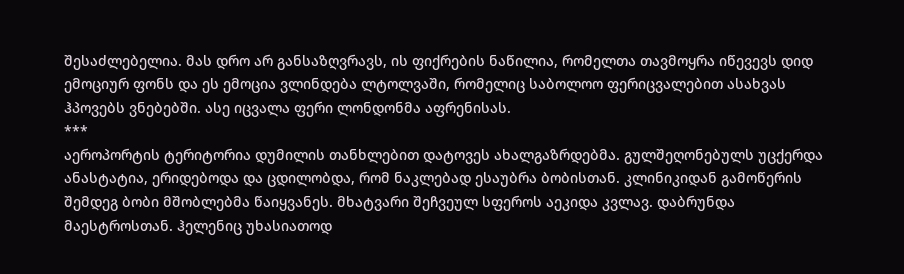შესაძლებელია. მას დრო არ განსაზღვრავს, ის ფიქრების ნაწილია, რომელთა თავმოყრა იწევევს დიდ ემოციურ ფონს და ეს ემოცია ვლინდება ლტოლვაში, რომელიც საბოლოო ფერიცვალებით ასახვას ჰპოვებს ვნებებში. ასე იცვალა ფერი ლონდონმა აფრენისას.
***
აეროპორტის ტერიტორია დუმილის თანხლებით დატოვეს ახალგაზრდებმა. გულშეღონებულს უცქერდა ანასტატია, ერიდებოდა და ცდილობდა, რომ ნაკლებად ესაუბრა ბობისთან. კლინიკიდან გამოწერის შემდეგ ბობი მშობლებმა წაიყვანეს. მხატვარი შეჩვეულ სფეროს აეკიდა კვლავ. დაბრუნდა მაესტროსთან. ჰელენიც უხასიათოდ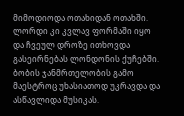მიმოდიოდა ოთახიდან ოთახში. ლორდი კი კვლავ ფორმაში იყო და ჩვეულ დროზე ითხოვდა გასეირნებას ლონდონის ქუჩებში. ბობის ჯანმრთელობის გამო მაესტროც უხასიათოდ უკრავდა და ასწავლიდა მუსიკას.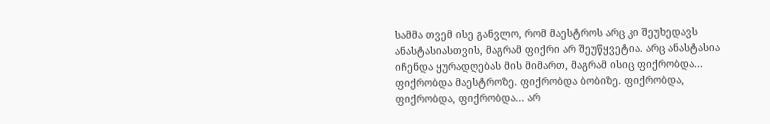სამმა თვემ ისე განვლო, რომ მაესტროს არც კი შეუხედავს ანასტასიასთვის, მაგრამ ფიქრი არ შეუწყვეტია. არც ანასტასია იჩენდა ყურადღებას მის მიმართ, მაგრამ ისიც ფიქრობდა... ფიქრობდა მაესტროზე. ფიქრობდა ბობიზე. ფიქრობდა, ფიქრობდა, ფიქრობდა... არ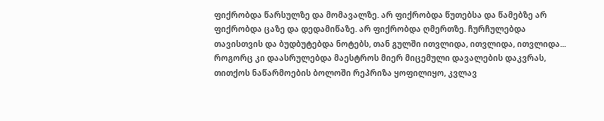ფიქრობდა წარსულზე და მომავალზე. არ ფიქრობდა წუთებსა და წამებზე არ ფიქრობდა ცაზე და დედამიწაზე. არ ფიქრობდა ღმერთზე. ჩურჩულებდა თავისთვის და ბუდბუტებდა ნოტებს, თან გულში ითვლიდა, ითვლიდა, ითვლიდა... როგორც კი დაასრულებდა მაესტროს მიერ მიცემული დავალების დაკვრას, თითქოს ნაწარმოების ბოლოში რეპრიზა ყოფილიყო, კვლავ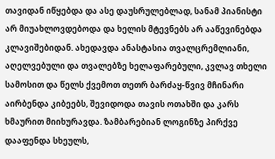თავიდან იწყებდა და ასე დაუსრულებლად, სანამ პიანისტი არ მიუახლოვდებოდა და ხელის მტევნებს არ ააწევინებდა კლავიშებიდან. ახედავდა ანასტასია თვალცრემლიანი, აღელვებული და თვალებზე ხელაფარებული, კვლავ თხელი სამოსით და წელს ქვემოთ თეთრ ბარძაყ-წვივ მჩინარი აირბენდა კიბეებს, შევიდოდა თავის ოთახში და კარს ხმაურით მიიხურავდა. ზამბარებიან ლოგინზე პირქვე დააფენდა სხეულს,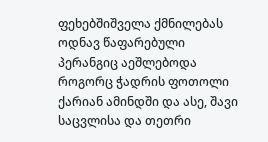ფეხებშიშველა ქმნილებას ოდნავ წაფარებული პერანგიც აეშლებოდა როგორც ჭადრის ფოთოლი ქარიან ამინდში და ასე, შავი საცვლისა და თეთრი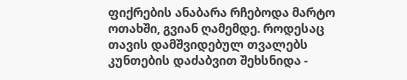ფიქრების ანაბარა რჩებოდა მარტო ოთახში, გვიან ღამემდე. როდესაც თავის დამშვიდებულ თვალებს კუნთების დაძაბვით შეხსნიდა -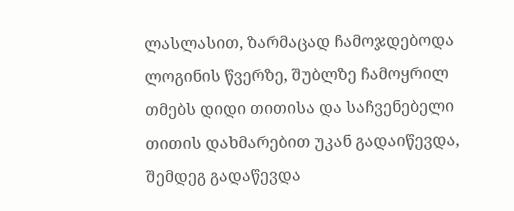ლასლასით, ზარმაცად ჩამოჯდებოდა ლოგინის წვერზე, შუბლზე ჩამოყრილ თმებს დიდი თითისა და საჩვენებელი თითის დახმარებით უკან გადაიწევდა, შემდეგ გადაწევდა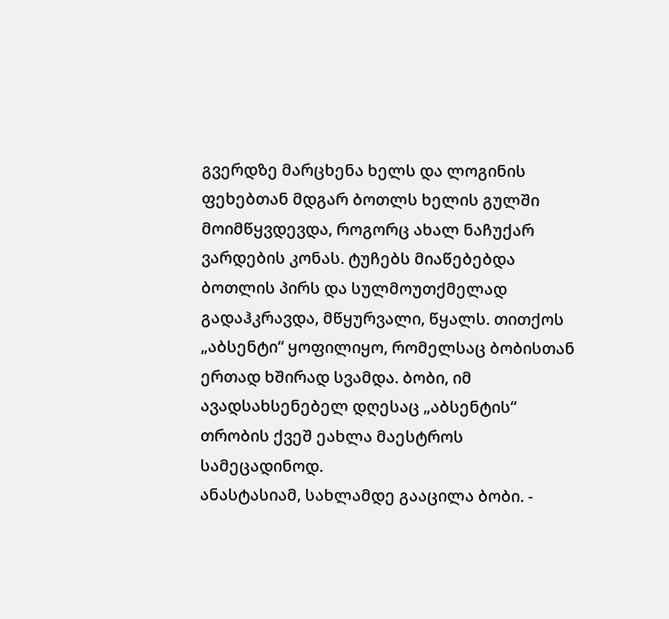გვერდზე მარცხენა ხელს და ლოგინის ფეხებთან მდგარ ბოთლს ხელის გულში მოიმწყვდევდა, როგორც ახალ ნაჩუქარ ვარდების კონას. ტუჩებს მიაწებებდა ბოთლის პირს და სულმოუთქმელად გადაჰკრავდა, მწყურვალი, წყალს. თითქოს „აბსენტი“ ყოფილიყო, რომელსაც ბობისთან ერთად ხშირად სვამდა. ბობი, იმ ავადსახსენებელ დღესაც „აბსენტის“ თრობის ქვეშ ეახლა მაესტროს სამეცადინოდ.
ანასტასიამ, სახლამდე გააცილა ბობი. -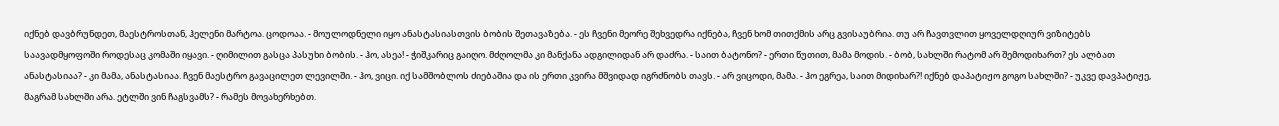იქნებ დავბრუნდეთ, მაესტროსთან, ჰელენი მარტოა. ცოდოაა. - მოულოდნელი იყო ანასტასიასთვის ბობის შეთავაზება. - ეს ჩვენი მეორე შეხვედრა იქნება, ჩვენ ხომ თითქმის არც გვისაუბრია. თუ არ ჩავთვლით ყოველდღიურ ვიზიტებს საავადმყოფოში როდესაც კომაში იყავი. - ღიმილით გასცა პასუხი ბობის. - ჰო, ასეა! - ჭიშკარიც გაიღო. მძღოლმა კი მანქანა ადგილიდან არ დაძრა. - საით ბატონო? - ერთი წუთით, მამა მოდის. - ბობ, სახლში რატომ არ შემოდიხართ? ეს ალბათ ანასტასიაა? - კი მამა, ანასტასიაა. ჩვენ მაესტრო გავაცილეთ ლევილში. - ჰო, ვიცი. იქ სამშობლოს ძიებაშია და ის ერთი კვირა მშვიდად იგრძნობს თავს. - არ ვიცოდი, მამა. - ჰო ეგრეა, საით მიდიხარ?! იქნებ დაპატიჟო გოგო სახლში? - უკვე დავპატიჟე, მაგრამ სახლში არა. ეტლში ვინ ჩაგსვამს? - რამეს მოვახერხებთ.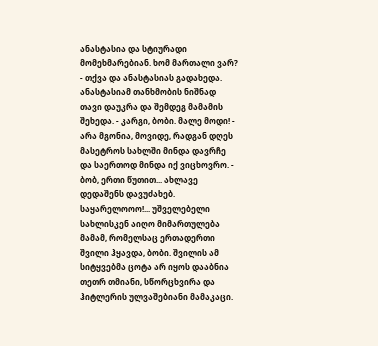ანასტასია და სტიურადი მომეხმარებიან. ხომ მართალი ვარ? - თქვა და ანასტასიას გადახედა. ანასტასიამ თანხმობის ნიშნად თავი დაუკრა და შემდეგ მამამის შეხედა. - კარგი, ბობი. მალე მოდი! - არა მგონია, მოვიდე, რადგან დღეს მასეტროს სახლში მინდა დავრჩე და საერთოდ მინდა იქ ვიცხოვრო. - ბობ, ერთი წუთით... ახლავე დედაშენს დავუძახებ. საყარელოოო!... უშველებელი სახლისკენ აიღო მიმართულება მამამ, რომელსაც ერთადერთი შვილი ჰყავდა, ბობი. შვილის ამ სიტყვებმა ცოტა არ იყოს დააბნია თეთრ თმიანი, სწორცხვირა და ჰიტლერის ულვაშებიანი მამაკაცი.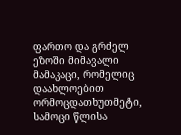ფართო და გრძელ ეზოში მიმავალი მამაკაცი, რომელიც დაახლოებით ორმოცდათხუთმეტი, სამოცი წლისა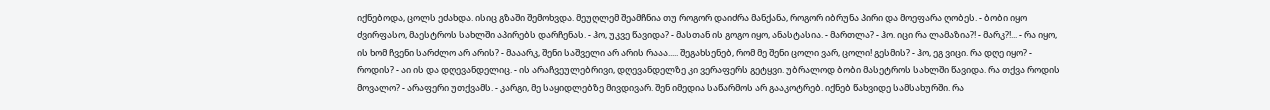იქნებოდა, ცოლს ეძახდა. ისიც გზაში შემოხვდა. მეუღლემ შეამჩნია თუ როგორ დაიძრა მანქანა, როგორ იბრუნა პირი და მოეფარა ღობეს. - ბობი იყო ძვირფასო, მაესტროს სახლში აპირებს დარჩენას. - ჰო, უკვე წავიდა? - მასთან ის გოგო იყო, ანასტასია. - მართლა? - ჰო. იცი რა ლამაზია?! - მარკ?!... - რა იყო, ის ხომ ჩვენი სარძლო არ არის? - მააარკ, შენი საშველი არ არის რააა..... შეგახსენებ, რომ მე შენი ცოლი ვარ, ცოლი! გესმის? - ჰო, ეგ ვიცი. რა დღე იყო? - როდის? - აი ის და დღევანდელიც. - ის არაჩვეულებრივი, დღევანდელზე კი ვერაფერს გეტყვი. უბრალოდ ბობი მასეტროს სახლში წავიდა. რა თქვა როდის მოვალო? - არაფერი უთქვამს. - კარგი, მე საყიდლებზე მივდივარ. შენ იმედია საწარმოს არ გააკოტრებ. იქნებ წახვიდე სამსახურში. რა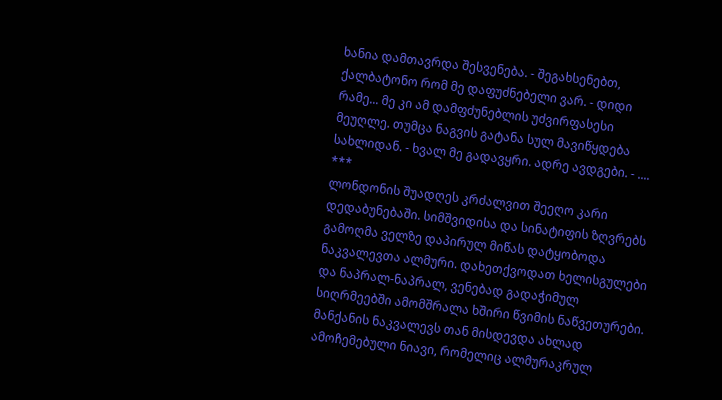ხანია დამთავრდა შესვენება. - შეგახსენებთ, ქალბატონო რომ მე დაფუძნებელი ვარ. - დიდი რამე... მე კი ამ დამფძუნებლის უძვირფასესი მეუღლე. თუმცა ნაგვის გატანა სულ მავიწყდება სახლიდან. - ხვალ მე გადავყრი. ადრე ავდგები. - ....
***
ლონდონის შუადღეს კრძალვით შეეღო კარი დედაბუნებაში. სიმშვიდისა და სინატიფის ზღვრებს გამოღმა ველზე დაპირულ მიწას დატყობოდა ნაკვალევთა ალმური. დახეთქვოდათ ხელისგულები და ნაპრალ-ნაპრალ, ვენებად გადაჭიმულ სიღრმეებში ამომშრალა ხშირი წვიმის ნაწვეთურები. მანქანის ნაკვალევს თან მისდევდა ახლად ამოჩემებული ნიავი, რომელიც ალმურაკრულ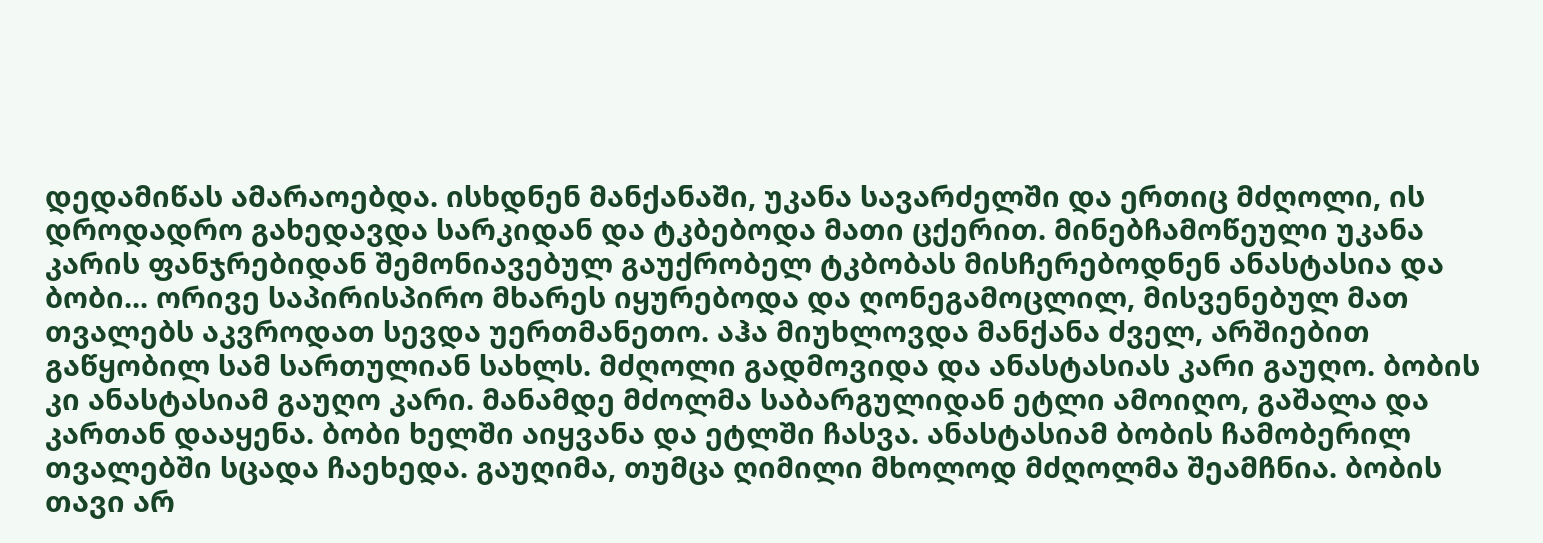დედამიწას ამარაოებდა. ისხდნენ მანქანაში, უკანა სავარძელში და ერთიც მძღოლი, ის დროდადრო გახედავდა სარკიდან და ტკბებოდა მათი ცქერით. მინებჩამოწეული უკანა კარის ფანჯრებიდან შემონიავებულ გაუქრობელ ტკბობას მისჩერებოდნენ ანასტასია და ბობი... ორივე საპირისპირო მხარეს იყურებოდა და ღონეგამოცლილ, მისვენებულ მათ თვალებს აკვროდათ სევდა უერთმანეთო. აჰა მიუხლოვდა მანქანა ძველ, არშიებით გაწყობილ სამ სართულიან სახლს. მძღოლი გადმოვიდა და ანასტასიას კარი გაუღო. ბობის კი ანასტასიამ გაუღო კარი. მანამდე მძოლმა საბარგულიდან ეტლი ამოიღო, გაშალა და კართან დააყენა. ბობი ხელში აიყვანა და ეტლში ჩასვა. ანასტასიამ ბობის ჩამობერილ თვალებში სცადა ჩაეხედა. გაუღიმა, თუმცა ღიმილი მხოლოდ მძღოლმა შეამჩნია. ბობის თავი არ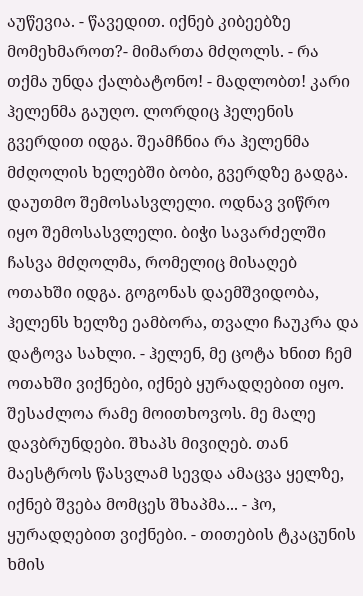აუწევია. - წავედით. იქნებ კიბეებზე მომეხმაროთ?- მიმართა მძღოლს. - რა თქმა უნდა ქალბატონო! - მადლობთ! კარი ჰელენმა გაუღო. ლორდიც ჰელენის გვერდით იდგა. შეამჩნია რა ჰელენმა მძღოლის ხელებში ბობი, გვერდზე გადგა. დაუთმო შემოსასვლელი. ოდნავ ვიწრო იყო შემოსასვლელი. ბიჭი სავარძელში ჩასვა მძღოლმა, რომელიც მისაღებ ოთახში იდგა. გოგონას დაემშვიდობა, ჰელენს ხელზე ეამბორა, თვალი ჩაუკრა და დატოვა სახლი. - ჰელენ, მე ცოტა ხნით ჩემ ოთახში ვიქნები, იქნებ ყურადღებით იყო. შესაძლოა რამე მოითხოვოს. მე მალე დავბრუნდები. შხაპს მივიღებ. თან მაესტროს წასვლამ სევდა ამაცვა ყელზე, იქნებ შვება მომცეს შხაპმა... - ჰო, ყურადღებით ვიქნები. - თითების ტკაცუნის ხმის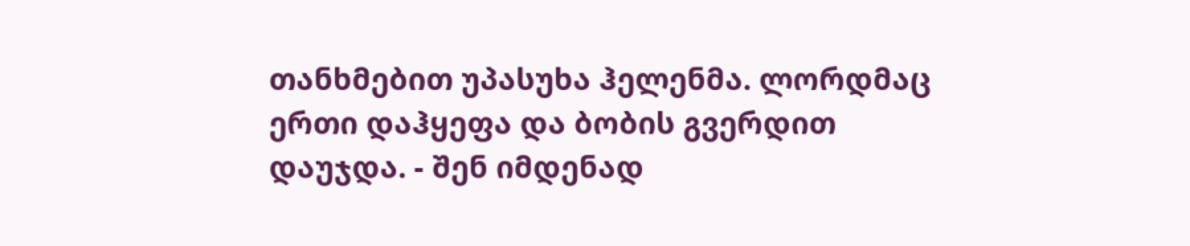თანხმებით უპასუხა ჰელენმა. ლორდმაც ერთი დაჰყეფა და ბობის გვერდით დაუჯდა. - შენ იმდენად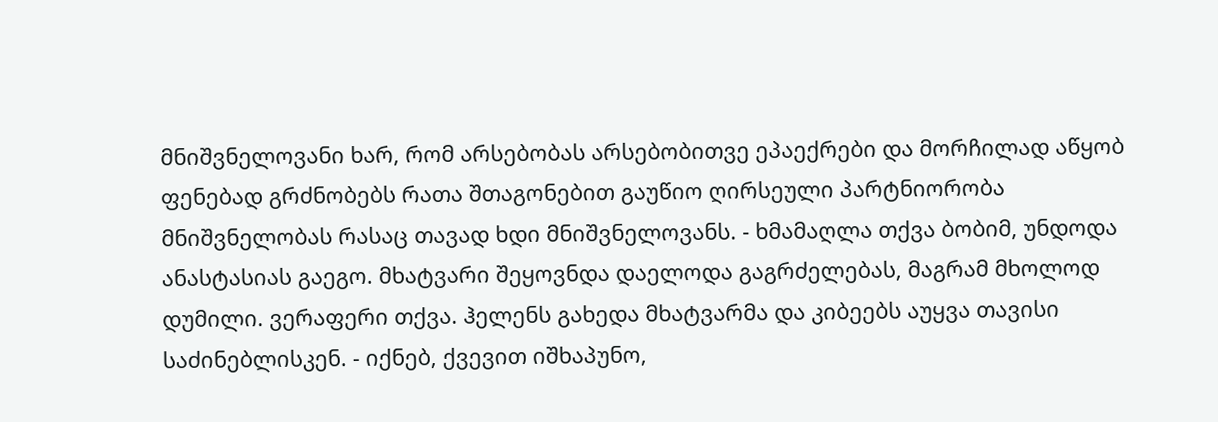მნიშვნელოვანი ხარ, რომ არსებობას არსებობითვე ეპაექრები და მორჩილად აწყობ ფენებად გრძნობებს რათა შთაგონებით გაუწიო ღირსეული პარტნიორობა მნიშვნელობას რასაც თავად ხდი მნიშვნელოვანს. - ხმამაღლა თქვა ბობიმ, უნდოდა ანასტასიას გაეგო. მხატვარი შეყოვნდა დაელოდა გაგრძელებას, მაგრამ მხოლოდ დუმილი. ვერაფერი თქვა. ჰელენს გახედა მხატვარმა და კიბეებს აუყვა თავისი საძინებლისკენ. - იქნებ, ქვევით იშხაპუნო,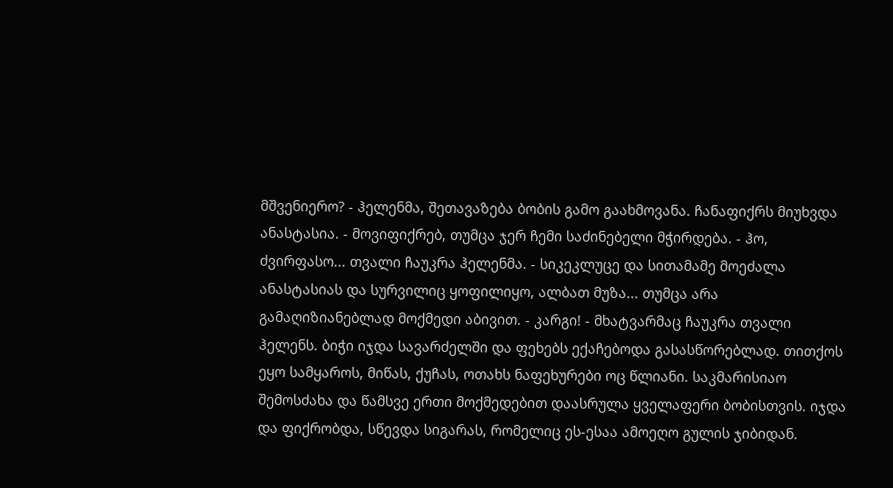მშვენიერო? - ჰელენმა, შეთავაზება ბობის გამო გაახმოვანა. ჩანაფიქრს მიუხვდა ანასტასია. - მოვიფიქრებ, თუმცა ჯერ ჩემი საძინებელი მჭირდება. - ჰო, ძვირფასო... თვალი ჩაუკრა ჰელენმა. - სიკეკლუცე და სითამამე მოეძალა ანასტასიას და სურვილიც ყოფილიყო, ალბათ მუზა... თუმცა არა გამაღიზიანებლად მოქმედი აბივით. - კარგი! - მხატვარმაც ჩაუკრა თვალი ჰელენს. ბიჭი იჯდა სავარძელში და ფეხებს ექაჩებოდა გასასწორებლად. თითქოს ეყო სამყაროს, მიწას, ქუჩას, ოთახს ნაფეხურები ოც წლიანი. საკმარისიაო შემოსძახა და წამსვე ერთი მოქმედებით დაასრულა ყველაფერი ბობისთვის. იჯდა და ფიქრობდა, სწევდა სიგარას, რომელიც ეს-ესაა ამოეღო გულის ჯიბიდან.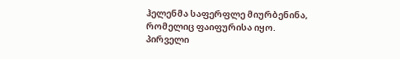ჰელენმა საფერფლე მიურბენინა, რომელიც ფაიფურისა იყო. პირველი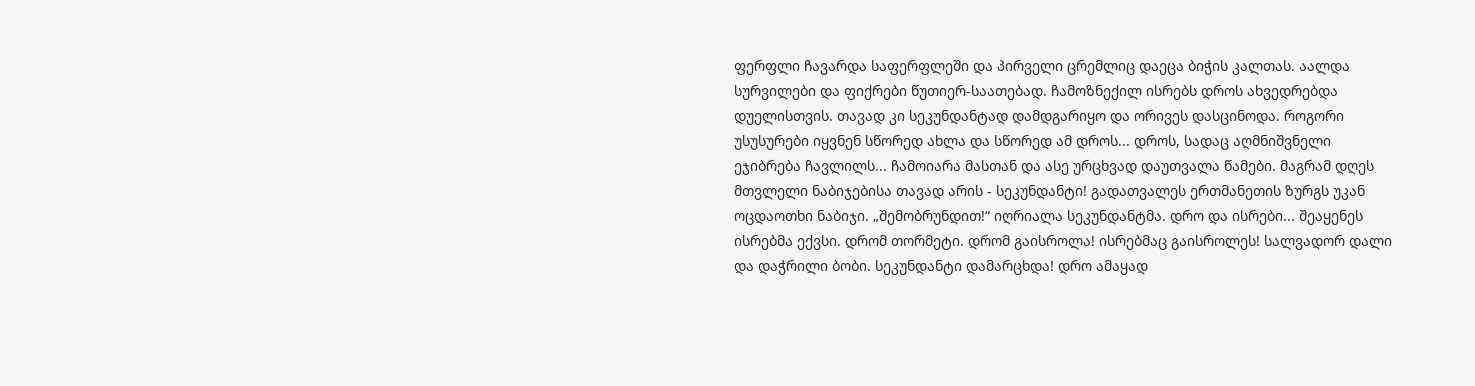ფერფლი ჩავარდა საფერფლეში და პირველი ცრემლიც დაეცა ბიჭის კალთას. აალდა სურვილები და ფიქრები წუთიერ-საათებად. ჩამოზნექილ ისრებს დროს ახვედრებდა დუელისთვის. თავად კი სეკუნდანტად დამდგარიყო და ორივეს დასცინოდა. როგორი უსუსურები იყვნენ სწორედ ახლა და სწორედ ამ დროს... დროს, სადაც აღმნიშვნელი ეჯიბრება ჩავლილს... ჩამოიარა მასთან და ასე ურცხვად დაუთვალა წამები. მაგრამ დღეს მთვლელი ნაბიჯებისა თავად არის - სეკუნდანტი! გადათვალეს ერთმანეთის ზურგს უკან ოცდაოთხი ნაბიჯი. „შემობრუნდით!“ იღრიალა სეკუნდანტმა. დრო და ისრები... შეაყენეს ისრებმა ექვსი. დრომ თორმეტი. დრომ გაისროლა! ისრებმაც გაისროლეს! სალვადორ დალი და დაჭრილი ბობი. სეკუნდანტი დამარცხდა! დრო ამაყად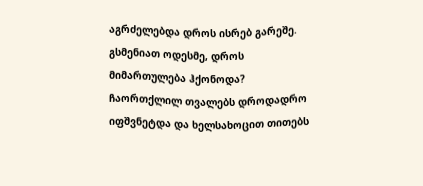აგრძელებდა დროს ისრებ გარეშე. გსმენიათ ოდესმე, დროს მიმართულება ჰქონოდა? ჩაორთქლილ თვალებს დროდადრო იფშვნეტდა და ხელსახოცით თითებს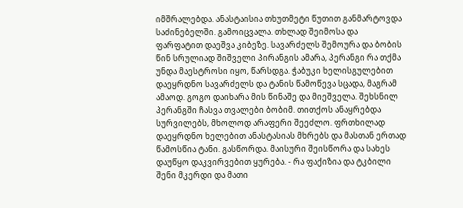იმშრალებდა. ანასტაისია თხუთმეტი წუთით განმარტოვდა საძინებელში. გამოიცვალა. თხლად შეიმოსა და ფარფატით დაეშვა კიბეზე. სავარძელს შემოურა და ბობის წინ სრულიად შიშველი პირანგის ამარა, პერანგი რა თქმა უნდა მაესტროსი იყო, წარსდგა. ჭაბუკი ხელისგულებით დაეყრდნო სავარძელს და ტანის წამოწევა სცადა, მაგრამ ამაოდ. გოგო დაიხარა მის წინაშე და მიეშველა. შეხსნილ პერანგში ჩასვა თვალები ბობიმ. თითქოს ანაყრებდა სურვილებს, მხოლოდ არაფერი შეეძლო. ფრთხილად დაეყრდნო ხელებით ანასტასიას მხრებს და მასთან ერთად წამოსწია ტანი. გასწორდა. მაისური შეისწორა და სახეს დაუწყო დაკვირვებით ყურება. - რა ფაქიზია და ტკბილი შენი მკერდი და მათი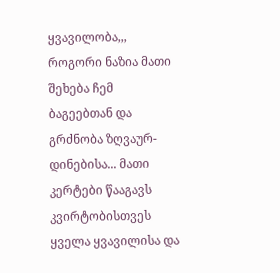ყვავილობა,,, როგორი ნაზია მათი შეხება ჩემ ბაგეებთან და გრძნობა ზღვაურ-დინებისა... მათი კერტები წააგავს კვირტობისთვეს ყველა ყვავილისა და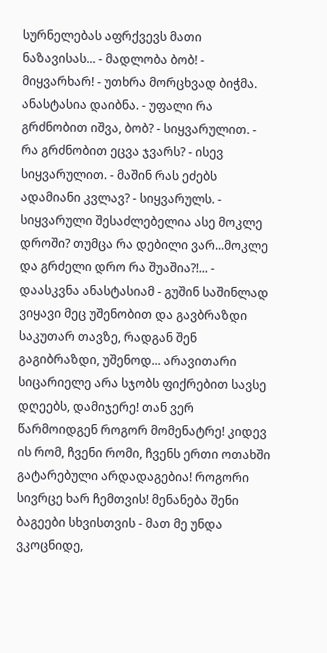სურნელებას აფრქვევს მათი ნაზავისას... - მადლობა ბობ! - მიყვარხარ! - უთხრა მორცხვად ბიჭმა. ანასტასია დაიბნა. - უფალი რა გრძნობით იშვა, ბობ? - სიყვარულით. - რა გრძნობით ეცვა ჯვარს? - ისევ სიყვარულით. - მაშინ რას ეძებს ადამიანი კვლავ? - სიყვარულს. - სიყვარული შესაძლებელია ასე მოკლე დროში? თუმცა რა დებილი ვარ...მოკლე და გრძელი დრო რა შუაშია?!... - დაასკვნა ანასტასიამ - გუშინ საშინლად ვიყავი მეც უშენობით და გავბრაზდი საკუთარ თავზე, რადგან შენ გაგიბრაზდი, უშენოდ... არავითარი სიცარიელე არა სჯობს ფიქრებით სავსე დღეებს, დამიჯერე! თან ვერ წარმოიდგენ როგორ მომენატრე! კიდევ ის რომ, ჩვენი რომი, ჩვენს ერთი ოთახში გატარებული არდადაგებია! როგორი სივრცე ხარ ჩემთვის! მენანება შენი ბაგეები სხვისთვის - მათ მე უნდა ვკოცნიდე,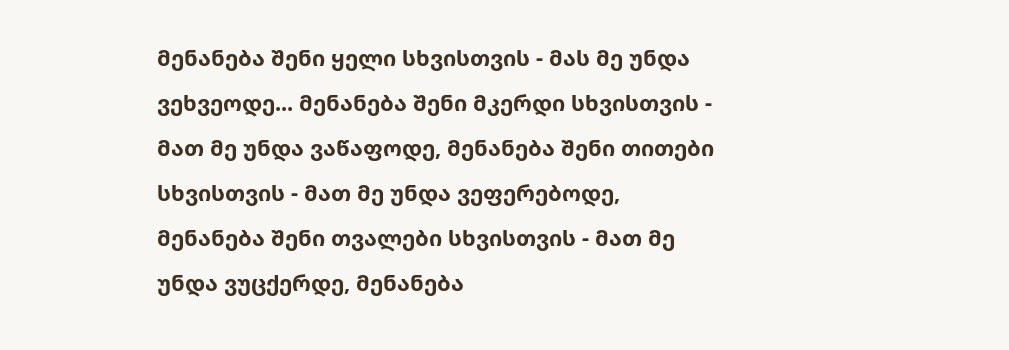მენანება შენი ყელი სხვისთვის - მას მე უნდა ვეხვეოდე... მენანება შენი მკერდი სხვისთვის - მათ მე უნდა ვაწაფოდე, მენანება შენი თითები სხვისთვის - მათ მე უნდა ვეფერებოდე, მენანება შენი თვალები სხვისთვის - მათ მე უნდა ვუცქერდე, მენანება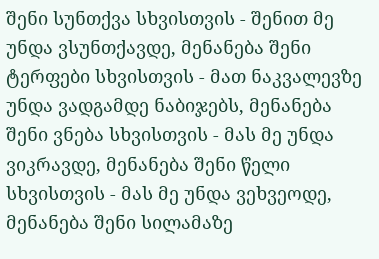შენი სუნთქვა სხვისთვის - შენით მე უნდა ვსუნთქავდე, მენანება შენი ტერფები სხვისთვის - მათ ნაკვალევზე უნდა ვადგამდე ნაბიჯებს, მენანება შენი ვნება სხვისთვის - მას მე უნდა ვიკრავდე, მენანება შენი წელი სხვისთვის - მას მე უნდა ვეხვეოდე, მენანება შენი სილამაზე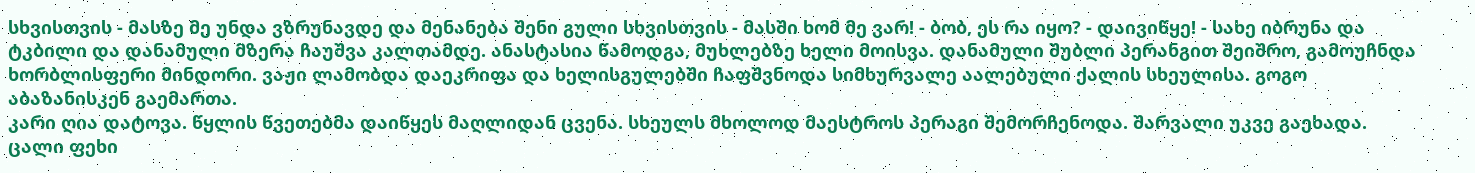სხვისთვის - მასზე მე უნდა ვზრუნავდე და მენანება შენი გული სხვისთვის - მასში ხომ მე ვარ! - ბობ, ეს რა იყო? - დაივიწყე! - სახე იბრუნა და ტკბილი და დანამული მზერა ჩაუშვა კალთამდე. ანასტასია წამოდგა, მუხლებზე ხელი მოისვა. დანამული შუბლი პერანგით შეიშრო, გამოუჩნდა ხორბლისფერი მინდორი. ვაჟი ლამობდა დაეკრიფა და ხელისგულებში ჩაფშვნოდა სიმხურვალე აალებული ქალის სხეულისა. გოგო აბაზანისკენ გაემართა.
კარი ღია დატოვა. წყლის წვეთებმა დაიწყეს მაღლიდან ცვენა. სხეულს მხოლოდ მაესტროს პერაგი შემორჩენოდა. შარვალი უკვე გაეხადა. ცალი ფეხი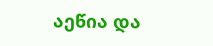აეწია და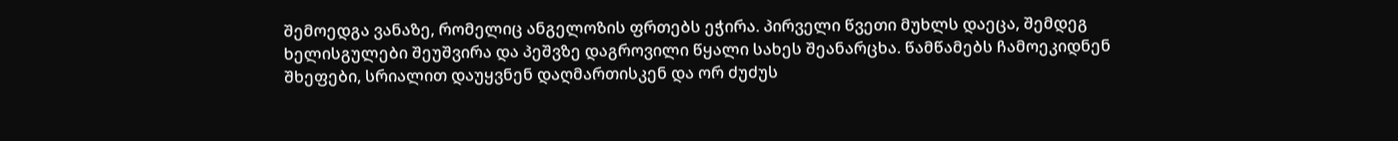შემოედგა ვანაზე, რომელიც ანგელოზის ფრთებს ეჭირა. პირველი წვეთი მუხლს დაეცა, შემდეგ ხელისგულები შეუშვირა და პეშვზე დაგროვილი წყალი სახეს შეანარცხა. წამწამებს ჩამოეკიდნენ შხეფები, სრიალით დაუყვნენ დაღმართისკენ და ორ ძუძუს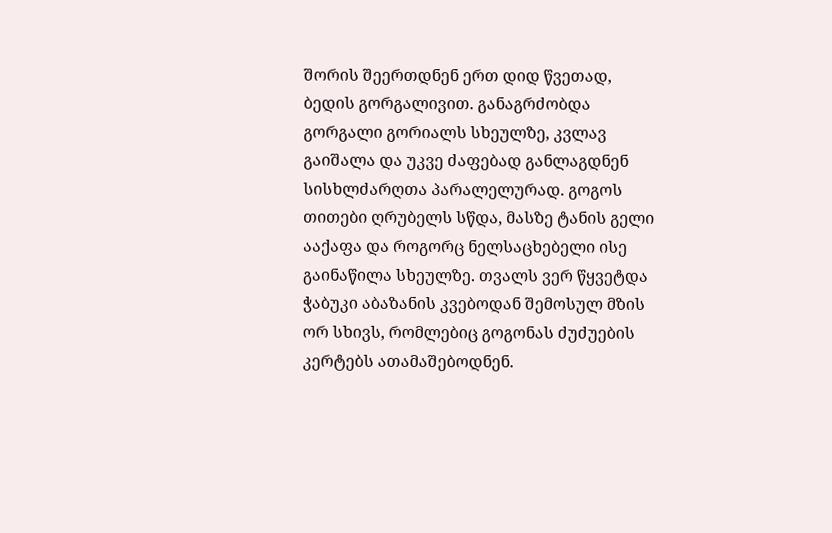შორის შეერთდნენ ერთ დიდ წვეთად, ბედის გორგალივით. განაგრძობდა გორგალი გორიალს სხეულზე, კვლავ გაიშალა და უკვე ძაფებად განლაგდნენ სისხლძარღთა პარალელურად. გოგოს თითები ღრუბელს სწდა, მასზე ტანის გელი ააქაფა და როგორც ნელსაცხებელი ისე გაინაწილა სხეულზე. თვალს ვერ წყვეტდა ჭაბუკი აბაზანის კვებოდან შემოსულ მზის ორ სხივს, რომლებიც გოგონას ძუძუების კერტებს ათამაშებოდნენ.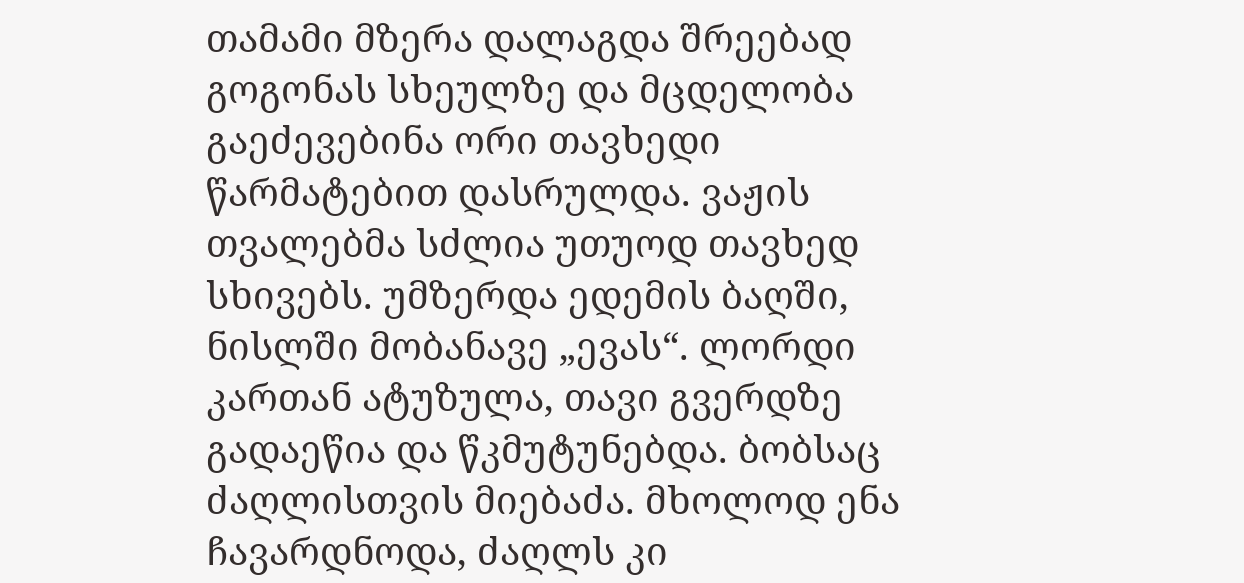თამამი მზერა დალაგდა შრეებად გოგონას სხეულზე და მცდელობა გაეძევებინა ორი თავხედი წარმატებით დასრულდა. ვაჟის თვალებმა სძლია უთუოდ თავხედ სხივებს. უმზერდა ედემის ბაღში, ნისლში მობანავე „ევას“. ლორდი კართან ატუზულა, თავი გვერდზე გადაეწია და წკმუტუნებდა. ბობსაც ძაღლისთვის მიებაძა. მხოლოდ ენა ჩავარდნოდა, ძაღლს კი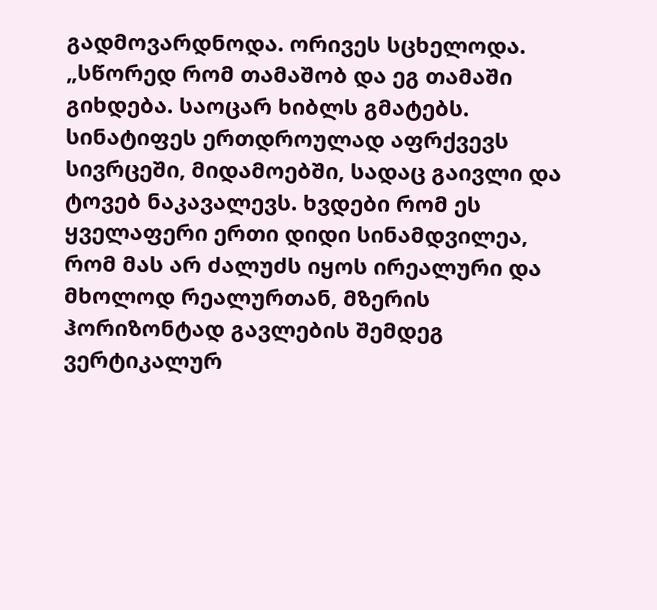გადმოვარდნოდა. ორივეს სცხელოდა. „სწორედ რომ თამაშობ და ეგ თამაში გიხდება. საოცარ ხიბლს გმატებს. სინატიფეს ერთდროულად აფრქვევს სივრცეში, მიდამოებში, სადაც გაივლი და ტოვებ ნაკავალევს. ხვდები რომ ეს ყველაფერი ერთი დიდი სინამდვილეა, რომ მას არ ძალუძს იყოს ირეალური და მხოლოდ რეალურთან, მზერის ჰორიზონტად გავლების შემდეგ ვერტიკალურ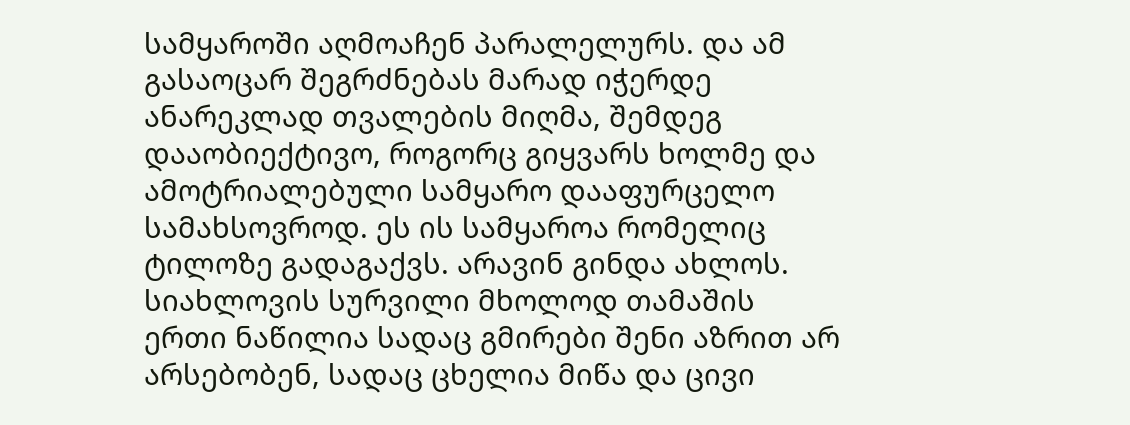სამყაროში აღმოაჩენ პარალელურს. და ამ გასაოცარ შეგრძნებას მარად იჭერდე ანარეკლად თვალების მიღმა, შემდეგ დააობიექტივო, როგორც გიყვარს ხოლმე და ამოტრიალებული სამყარო დააფურცელო სამახსოვროდ. ეს ის სამყაროა რომელიც ტილოზე გადაგაქვს. არავინ გინდა ახლოს. სიახლოვის სურვილი მხოლოდ თამაშის ერთი ნაწილია სადაც გმირები შენი აზრით არ არსებობენ, სადაც ცხელია მიწა და ცივი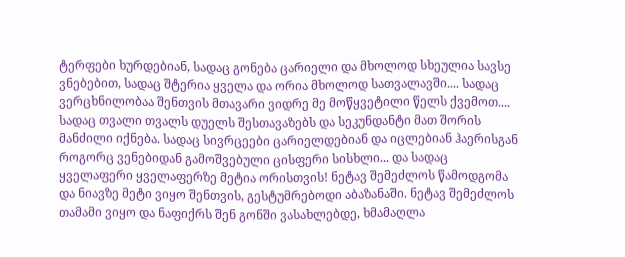ტერფები ხურდებიან, სადაც გონება ცარიელი და მხოლოდ სხეულია სავსე ვნებებით, სადაც შტერია ყველა და ორია მხოლოდ სათვალავში.... სადაც ვერცხნილობაა შენთვის მთავარი ვიდრე მე მოწყვეტილი წელს ქვემოთ.... სადაც თვალი თვალს დუელს შესთავაზებს და სეკუნდანტი მათ შორის მანძილი იქნება. სადაც სივრცეები ცარიელდებიან და იცლებიან ჰაერისგან როგორც ვენებიდან გამოშვებული ცისფერი სისხლი... და სადაც ყველაფერი ყველაფერზე მეტია ორისთვის! ნეტავ შემეძლოს წამოდგომა და ნიავზე მეტი ვიყო შენთვის, გესტუმრებოდი აბაზანაში. ნეტავ შემეძლოს თამამი ვიყო და ნაფიქრს შენ გონში ვასახლებდე, ხმამაღლა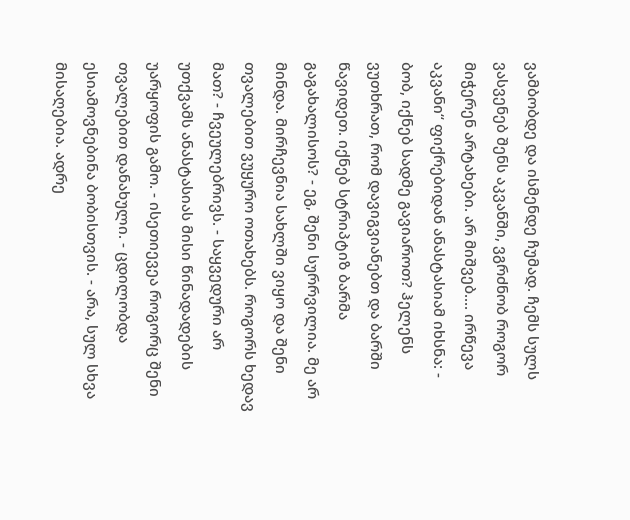ვამბობდე და ისმენდე ჩუმად. ჩემს სულს ვასვენებ შენს აკვანში, ვგრძნობ როგორ მიჭერენ არტახები. არ მიშვებ.... ირწევა აკვანი“ ფიქრებიდან ანასტასიამ იხსნა: - ბობ, იქნებ სადმე გავიაროთ? ჰელენს ვუთხრათ, რომ დავიგვიანებთ და ბარში წავიდეთ. იქნებ სტრიპტიზ ბარმა გაგახალისოს? - ეგ, შენი სურრვილია. მე არ მინდა. მირჩევნია სახლში ვიყო და შენი თვალებით ვუყურო ოთახებს. როგორს ხედავ მათ? - ჩვეულებრივს. - საყვედური არ უთქვამს ანასტასიას მისი წინადადების უარყოფის გამო. - ისეთიევეა როგორც შენი თვალებით დანახული. - ცდილობდა ესიამოვნებინა ბობისთვის. - არა, სულ სხვა მისაღებია. ადრე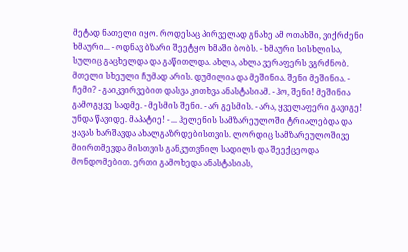მეტად ნათელი იყო. როდესაც პირველად გნახე ამ ოთახში, ვიქრძენი ხმაური... - ოდნავ ბზარი შეეტყო ხმაში ბობს. - ხმაური სისხლისა, სულიც გაცხელდა და გაწითლდა. ახლა, ახლა ვერაფერს ვგრძნობ. მთელი სხეული ჩუმად არის. დუმილია და მეშინია. შენი მეშინია. - ჩემი? - გაიკვირვებით დასვა კითხვა ანასტასიამ. - ჰო, შენი! მეშინია გამოგყვე სადმე. - მესმის შენი. - არ გესმის. - არა, ყველაფერი გავიგე! უნდა წავიდე. მაპატიე! - ... ჰელენის სამზარეულოში ტრიალებდა და ყავას ხარშავდა ახალგაზრდებისთვის. ლორდიც სამზარეულოშივე მიირთმევდა მისთვის განკუთვნილ სადილს და შეექცეოდა მონდომებით. ერთი გამოხედა ანასტასიას,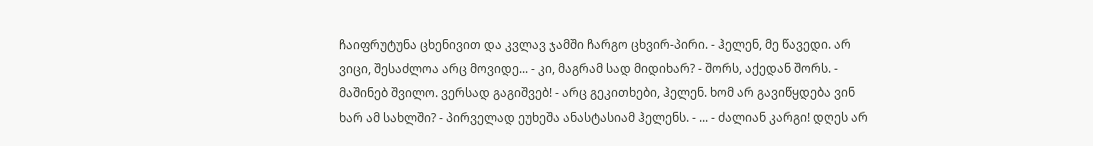ჩაიფრუტუნა ცხენივით და კვლავ ჯამში ჩარგო ცხვირ-პირი. - ჰელენ, მე წავედი. არ ვიცი, შესაძლოა არც მოვიდე... - კი, მაგრამ სად მიდიხარ? - შორს, აქედან შორს. - მაშინებ შვილო. ვერსად გაგიშვებ! - არც გეკითხები, ჰელენ. ხომ არ გავიწყდება ვინ ხარ ამ სახლში? - პირველად ეუხეშა ანასტასიამ ჰელენს. - ... - ძალიან კარგი! დღეს არ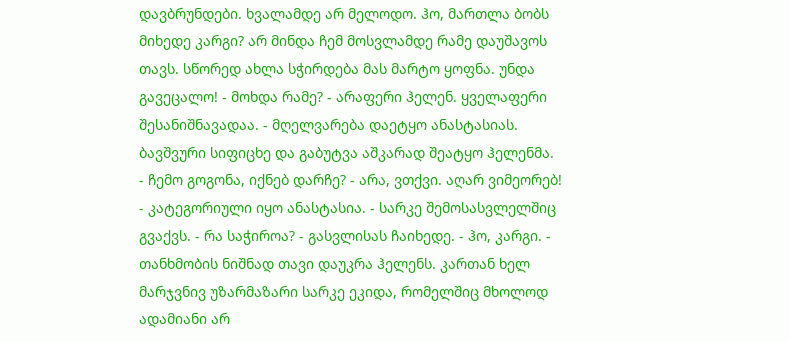დავბრუნდები. ხვალამდე არ მელოდო. ჰო, მართლა ბობს მიხედე კარგი? არ მინდა ჩემ მოსვლამდე რამე დაუშავოს თავს. სწორედ ახლა სჭირდება მას მარტო ყოფნა. უნდა გავეცალო! - მოხდა რამე? - არაფერი ჰელენ. ყველაფერი შესანიშნავადაა. - მღელვარება დაეტყო ანასტასიას. ბავშვური სიფიცხე და გაბუტვა აშკარად შეატყო ჰელენმა. - ჩემო გოგონა, იქნებ დარჩე? - არა, ვთქვი. აღარ ვიმეორებ! - კატეგორიული იყო ანასტასია. - სარკე შემოსასვლელშიც გვაქვს. - რა საჭიროა? - გასვლისას ჩაიხედე. - ჰო, კარგი. - თანხმობის ნიშნად თავი დაუკრა ჰელენს. კართან ხელ მარჯვნივ უზარმაზარი სარკე ეკიდა, რომელშიც მხოლოდ ადამიანი არ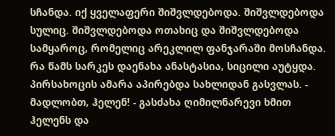სჩანდა. იქ ყველაფერი შიშვლდებოდა. შიშვლდებოდა სულიც. შიშვლდებოდა ოთახიც და შიშვლდებოდა სამყაროც, რომელიც არეკლილ ფანჯარაში მოსჩანდა. რა წამს სარკეს დაენახა ანასტასია, სიცილი აუტყდა. პირსახოცის ამარა აპირებდა სახლიდან გასვლას. - მადლობთ, ჰელენ! - გასძახა ღიმილნარევი ხმით ჰელენს და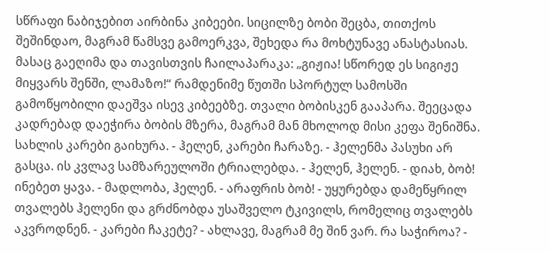სწრაფი ნაბიჯებით აირბინა კიბეები. სიცილზე ბობი შეცბა, თითქოს შეშინდაო, მაგრამ წამსვე გამოერკვა, შეხედა რა მოხტუნავე ანასტასიას. მასაც გაეღიმა და თავისთვის ჩაილაპარაკა: „გიჟია! სწორედ ეს სიგიჟე მიყვარს შენში, ლამაზო!“ რამდენიმე წუთში სპორტულ სამოსში გამოწყობილი დაეშვა ისევ კიბეებზე. თვალი ბობისკენ გააპარა. შეეცადა კადრებად დაეჭირა ბობის მზერა, მაგრამ მან მხოლოდ მისი კეფა შენიშნა. სახლის კარები გაიხურა. - ჰელენ, კარები ჩარაზე. - ჰელენმა პასუხი არ გასცა. ის კვლავ სამზარეულოში ტრიალებდა. - ჰელენ, ჰელენ. - დიახ, ბობ! ინებეთ ყავა. - მადლობა, ჰელენ. - არაფრის ბობ! - უყურებდა დამეწყრილ თვალებს ჰელენი და გრძნობდა უსაშველო ტკივილს, რომელიც თვალებს აკვროდნენ. - კარები ჩაკეტე? - ახლავე, მაგრამ მე შინ ვარ. რა საჭიროა? -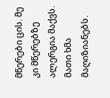მწერები ცის. მე კი მწერებზე ალერგია მაქვს. მათი ხმა მაღიზიანებს.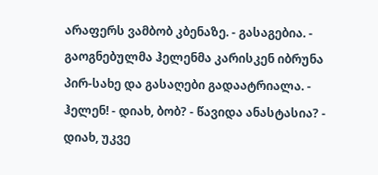არაფერს ვამბობ კბენაზე. - გასაგებია. - გაოგნებულმა ჰელენმა კარისკენ იბრუნა პირ-სახე და გასაღები გადაატრიალა. - ჰელენ! - დიახ, ბობ? - წავიდა ანასტასია? - დიახ, უკვე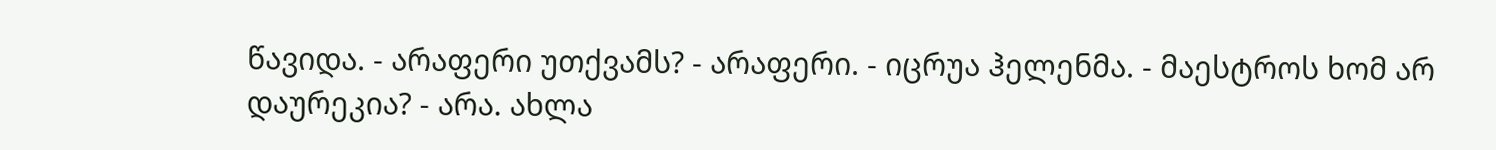წავიდა. - არაფერი უთქვამს? - არაფერი. - იცრუა ჰელენმა. - მაესტროს ხომ არ დაურეკია? - არა. ახლა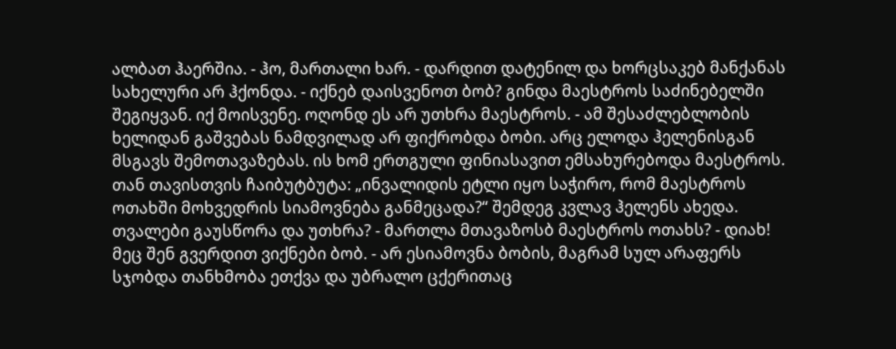ალბათ ჰაერშია. - ჰო, მართალი ხარ. - დარდით დატენილ და ხორცსაკებ მანქანას სახელური არ ჰქონდა. - იქნებ დაისვენოთ ბობ? გინდა მაესტროს საძინებელში შეგიყვან. იქ მოისვენე. ოღონდ ეს არ უთხრა მაესტროს. - ამ შესაძლებლობის ხელიდან გაშვებას ნამდვილად არ ფიქრობდა ბობი. არც ელოდა ჰელენისგან მსგავს შემოთავაზებას. ის ხომ ერთგული ფინიასავით ემსახურებოდა მაესტროს. თან თავისთვის ჩაიბუტბუტა: „ინვალიდის ეტლი იყო საჭირო, რომ მაესტროს ოთახში მოხვედრის სიამოვნება განმეცადა?“ შემდეგ კვლავ ჰელენს ახედა. თვალები გაუსწორა და უთხრა? - მართლა მთავაზოსბ მაესტროს ოთახს? - დიახ! მეც შენ გვერდით ვიქნები ბობ. - არ ესიამოვნა ბობის, მაგრამ სულ არაფერს სჯობდა თანხმობა ეთქვა და უბრალო ცქერითაც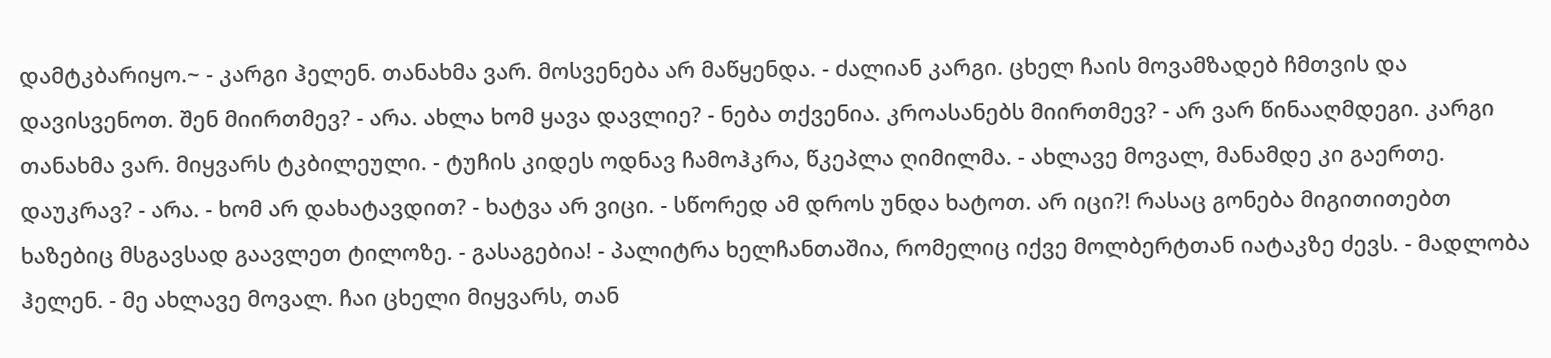დამტკბარიყო.~ - კარგი ჰელენ. თანახმა ვარ. მოსვენება არ მაწყენდა. - ძალიან კარგი. ცხელ ჩაის მოვამზადებ ჩმთვის და დავისვენოთ. შენ მიირთმევ? - არა. ახლა ხომ ყავა დავლიე? - ნება თქვენია. კროასანებს მიირთმევ? - არ ვარ წინააღმდეგი. კარგი თანახმა ვარ. მიყვარს ტკბილეული. - ტუჩის კიდეს ოდნავ ჩამოჰკრა, წკეპლა ღიმილმა. - ახლავე მოვალ, მანამდე კი გაერთე. დაუკრავ? - არა. - ხომ არ დახატავდით? - ხატვა არ ვიცი. - სწორედ ამ დროს უნდა ხატოთ. არ იცი?! რასაც გონება მიგითითებთ ხაზებიც მსგავსად გაავლეთ ტილოზე. - გასაგებია! - პალიტრა ხელჩანთაშია, რომელიც იქვე მოლბერტთან იატაკზე ძევს. - მადლობა ჰელენ. - მე ახლავე მოვალ. ჩაი ცხელი მიყვარს, თან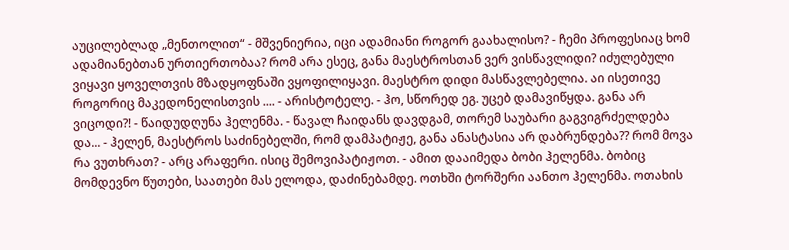აუცილებლად „მენთოლით“ - მშვენიერია, იცი ადამიანი როგორ გაახალისო? - ჩემი პროფესიაც ხომ ადამიანებთან ურთიერთობაა? რომ არა ესეც, განა მაესტროსთან ვერ ვისწავლიდი? იძულებული ვიყავი ყოველთვის მზადყოფნაში ვყოფილიყავი. მაესტრო დიდი მასწავლებელია. აი ისეთივე როგორიც მაკედონელისთვის .... - არისტოტელე. - ჰო, სწორედ ეგ. უცებ დამავიწყდა. განა არ ვიცოდი?! - წაიდუდღუნა ჰელენმა. - წავალ ჩაიდანს დავდგამ, თორემ საუბარი გაგვიგრძელდება და... - ჰელენ, მაესტროს საძინებელში, რომ დამპატიჟე, განა ანასტასია არ დაბრუნდება?? რომ მოვა რა ვუთხრათ? - არც არაფერი. ისიც შემოვიპატიჟოთ. - ამით დააიმედა ბობი ჰელენმა. ბობიც მომდევნო წუთები, საათები მას ელოდა, დაძინებამდე. ოთხში ტორშერი აანთო ჰელენმა. ოთახის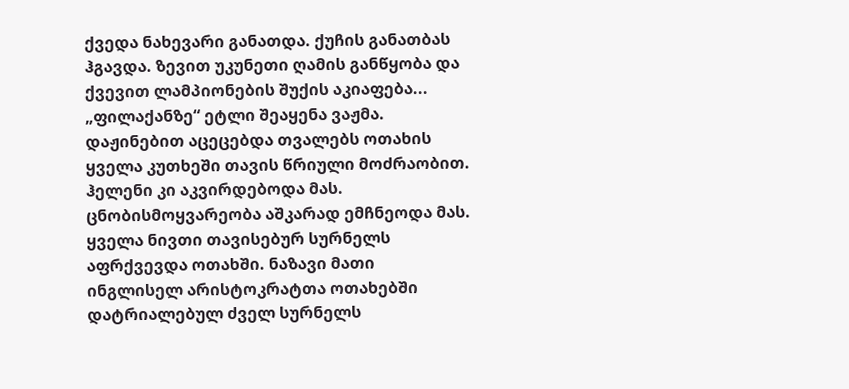ქვედა ნახევარი განათდა. ქუჩის განათბას ჰგავდა. ზევით უკუნეთი ღამის განწყობა და ქვევით ლამპიონების შუქის აკიაფება... „ფილაქანზე“ ეტლი შეაყენა ვაჟმა. დაჟინებით აცეცებდა თვალებს ოთახის ყველა კუთხეში თავის წრიული მოძრაობით. ჰელენი კი აკვირდებოდა მას. ცნობისმოყვარეობა აშკარად ემჩნეოდა მას. ყველა ნივთი თავისებურ სურნელს აფრქვევდა ოთახში. ნაზავი მათი ინგლისელ არისტოკრატთა ოთახებში დატრიალებულ ძველ სურნელს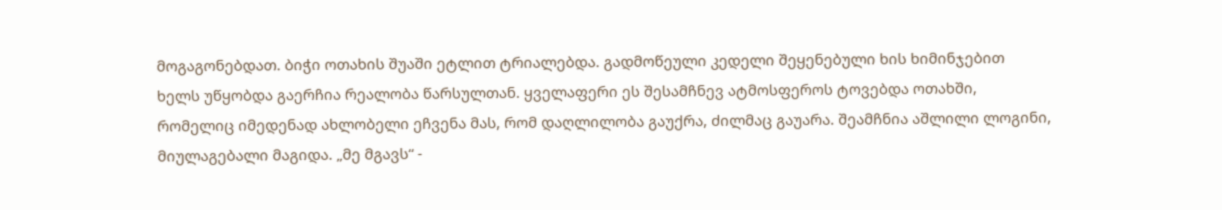მოგაგონებდათ. ბიჭი ოთახის შუაში ეტლით ტრიალებდა. გადმოწეული კედელი შეყენებული ხის ხიმინჯებით ხელს უწყობდა გაერჩია რეალობა წარსულთან. ყველაფერი ეს შესამჩნევ ატმოსფეროს ტოვებდა ოთახში, რომელიც იმედენად ახლობელი ეჩვენა მას, რომ დაღლილობა გაუქრა, ძილმაც გაუარა. შეამჩნია აშლილი ლოგინი, მიულაგებალი მაგიდა. „მე მგავს“ -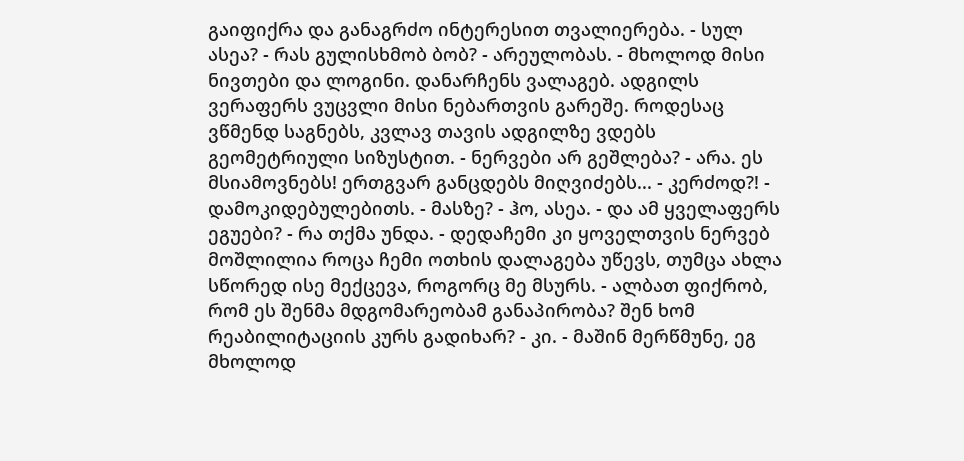გაიფიქრა და განაგრძო ინტერესით თვალიერება. - სულ ასეა? - რას გულისხმობ ბობ? - არეულობას. - მხოლოდ მისი ნივთები და ლოგინი. დანარჩენს ვალაგებ. ადგილს ვერაფერს ვუცვლი მისი ნებართვის გარეშე. როდესაც ვწმენდ საგნებს, კვლავ თავის ადგილზე ვდებს გეომეტრიული სიზუსტით. - ნერვები არ გეშლება? - არა. ეს მსიამოვნებს! ერთგვარ განცდებს მიღვიძებს... - კერძოდ?! - დამოკიდებულებითს. - მასზე? - ჰო, ასეა. - და ამ ყველაფერს ეგუები? - რა თქმა უნდა. - დედაჩემი კი ყოველთვის ნერვებ მოშლილია როცა ჩემი ოთხის დალაგება უწევს, თუმცა ახლა სწორედ ისე მექცევა, როგორც მე მსურს. - ალბათ ფიქრობ, რომ ეს შენმა მდგომარეობამ განაპირობა? შენ ხომ რეაბილიტაციის კურს გადიხარ? - კი. - მაშინ მერწმუნე, ეგ მხოლოდ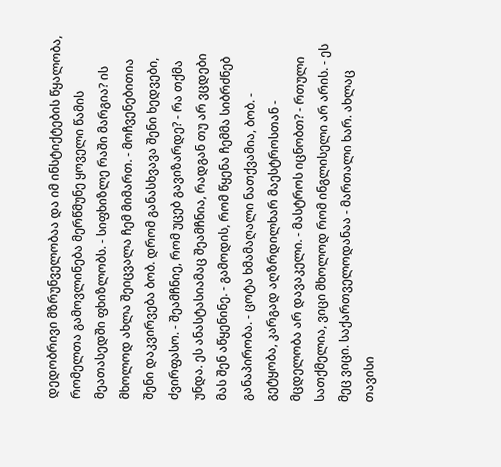დედობრივი მზრუნველობაა და იმ ინსტიქტების წყალობა, რომელთა გამოვლინება მერწმუნე ყოველი წამის მეათასედში ფხიზლობს. - სიფხიზლე რაში მარგია? ის მხოლოდ ახლა შეიცვალა ჩემ მიმართ. - მოჩვენებითია შენი დაკვირვება ბობ. დრომ განასხვავა შენი ხედვები, ძვირფასო. - შეამჩნიე, რომ უცებ გავიზარდე? - რა თქმა უნდა. ეს ანასტასიამაც შეამჩნია, რადგან თუ არ ვცდები მას შენ აწყენინე. - გამოდის, რომ წყენა ჩემმა სიბრძნებ განაპირობა. - ცოტა ხმამაღალი ნათქვამია, ბობ. - გეტყობა, კარგად აღზრდილხარ მაესტროსთან - მცდელობა არ დავაკელი. - მასტროს იცნობთ? - რთული სათქმელია, ვიცი მხოლოდ რომ ინგლისელი არ არის. - ეს მეც ვიცი. საქართველოდანაა - მართალი ხარ. ახლაც თავისი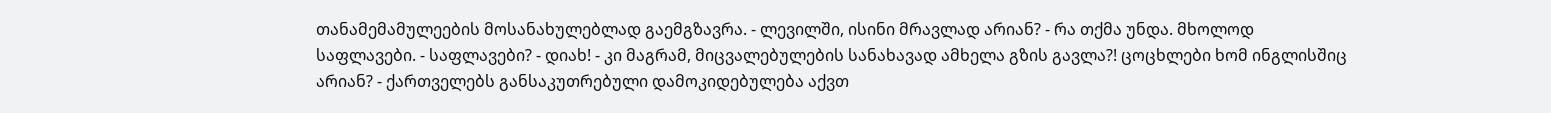თანამემამულეების მოსანახულებლად გაემგზავრა. - ლევილში, ისინი მრავლად არიან? - რა თქმა უნდა. მხოლოდ საფლავები. - საფლავები? - დიახ! - კი მაგრამ, მიცვალებულების სანახავად ამხელა გზის გავლა?! ცოცხლები ხომ ინგლისშიც არიან? - ქართველებს განსაკუთრებული დამოკიდებულება აქვთ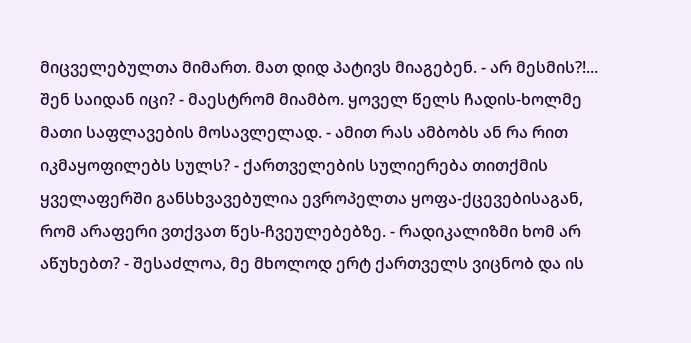მიცველებულთა მიმართ. მათ დიდ პატივს მიაგებენ. - არ მესმის?!... შენ საიდან იცი? - მაესტრომ მიამბო. ყოველ წელს ჩადის-ხოლმე მათი საფლავების მოსავლელად. - ამით რას ამბობს ან რა რით იკმაყოფილებს სულს? - ქართველების სულიერება თითქმის ყველაფერში განსხვავებულია ევროპელთა ყოფა-ქცევებისაგან, რომ არაფერი ვთქვათ წეს-ჩვეულებებზე. - რადიკალიზმი ხომ არ აწუხებთ? - შესაძლოა, მე მხოლოდ ერტ ქართველს ვიცნობ და ის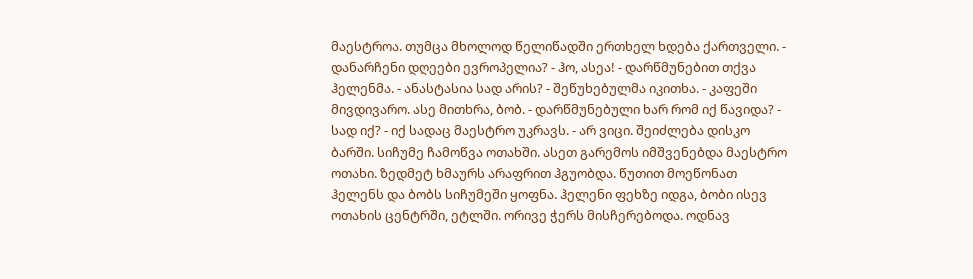მაესტროა. თუმცა მხოლოდ წელიწადში ერთხელ ხდება ქართველი. - დანარჩენი დღეები ევროპელია? - ჰო, ასეა! - დარწმუნებით თქვა ჰელენმა. - ანასტასია სად არის? - შეწუხებულმა იკითხა. - კაფეში მივდივარო. ასე მითხრა, ბობ. - დარწმუნებული ხარ რომ იქ წავიდა? - სად იქ? - იქ სადაც მაესტრო უკრავს. - არ ვიცი. შეიძლება დისკო ბარში. სიჩუმე ჩამოწვა ოთახში. ასეთ გარემოს იმშვენებდა მაესტრო ოთახი. ზედმეტ ხმაურს არაფრით ჰგუობდა. წუთით მოეწონათ ჰელენს და ბობს სიჩუმეში ყოფნა. ჰელენი ფეხზე იდგა, ბობი ისევ ოთახის ცენტრში, ეტლში. ორივე ჭერს მისჩერებოდა. ოდნავ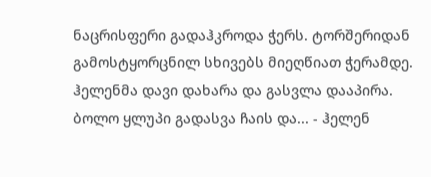ნაცრისფერი გადაჰკროდა ჭერს. ტორშერიდან გამოსტყორცნილ სხივებს მიეღწიათ ჭერამდე. ჰელენმა დავი დახარა და გასვლა დააპირა. ბოლო ყლუპი გადასვა ჩაის და... - ჰელენ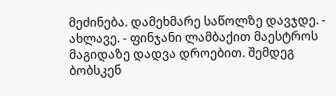მეძინება. დამეხმარე საწოლზე დავჯდე. - ახლავე. - ფინჯანი ლამბაქით მაესტროს მაგიდაზე დადვა დროებით. შემდეგ ბობსკენ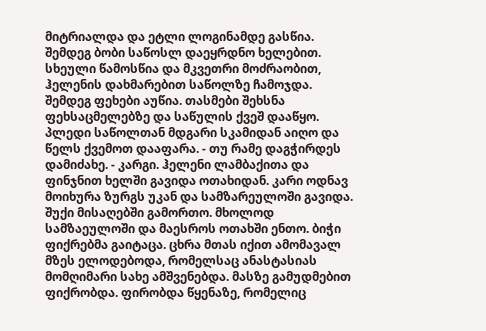მიტრიალდა და ეტლი ლოგინამდე გასწია. შემდეგ ბობი საწოსლ დაეყრდნო ხელებით. სხეული წამოსწია და მკვეთრი მოძრაობით, ჰელენის დახმარებით საწოლზე ჩამოჯდა. შემდეგ ფეხები აუწია. თასმები შეხსნა ფეხსაცმელებზე და საწულის ქვეშ დააწყო. პლედი საწოლთან მდგარი სკამიდან აიღო და წელს ქვემოთ დააფარა. - თუ რამე დაგჭირდეს დამიძახე. - კარგი. ჰელენი ლამბაქითა და ფინჯნით ხელში გავიდა ოთახიდან. კარი ოდნავ მოიხურა ზურგს უკან და სამზარეულოში გავიდა. შუქი მისაღებში გამორთო. მხოლოდ სამზაეულოში და მაესროს ოთახში ენთო. ბიჭი ფიქრებმა გაიტაცა. ცხრა მთას იქით ამომავალ მზეს ელოდებოდა, რომელსაც ანასტასიას მომღიმარი სახე ამშვენებდა. მასზე გამუდმებით ფიქრობდა. ფირობდა წყენაზე, რომელიც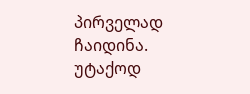პირველად ჩაიდინა. უტაქოდ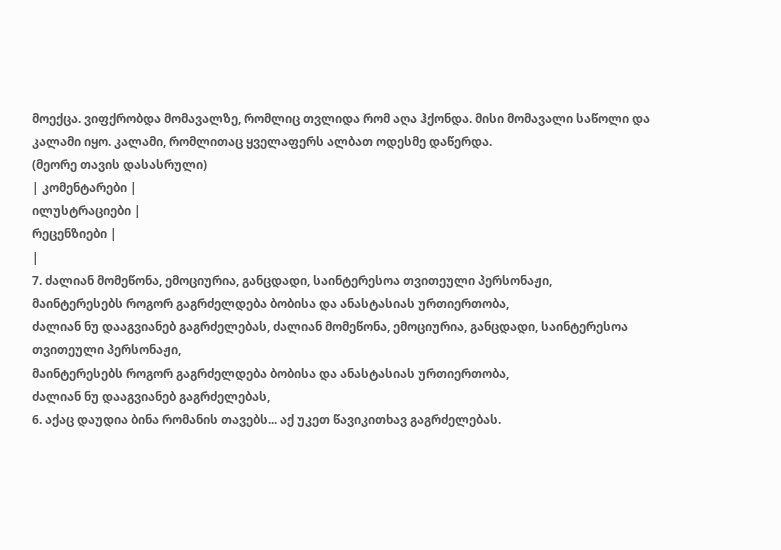მოექცა. ვიფქრობდა მომავალზე, რომლიც თვლიდა რომ აღა ჰქონდა. მისი მომავალი საწოლი და კალამი იყო. კალამი, რომლითაც ყველაფერს ალბათ ოდესმე დაწერდა.
(მეორე თავის დასასრული)
| კომენტარები |
ილუსტრაციები |
რეცენზიები |
|
7. ძალიან მომეწონა, ემოციურია, განცდადი, საინტერესოა თვითეული პერსონაჟი,
მაინტერესებს როგორ გაგრძელდება ბობისა და ანასტასიას ურთიერთობა,
ძალიან ნუ დააგვიანებ გაგრძელებას, ძალიან მომეწონა, ემოციურია, განცდადი, საინტერესოა თვითეული პერსონაჟი,
მაინტერესებს როგორ გაგრძელდება ბობისა და ანასტასიას ურთიერთობა,
ძალიან ნუ დააგვიანებ გაგრძელებას,
6. აქაც დაუდია ბინა რომანის თავებს... აქ უკეთ წავიკითხავ გაგრძელებას.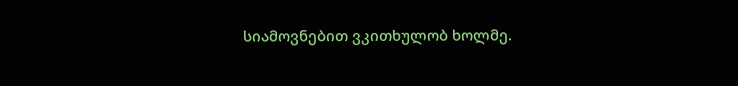სიამოვნებით ვკითხულობ ხოლმე.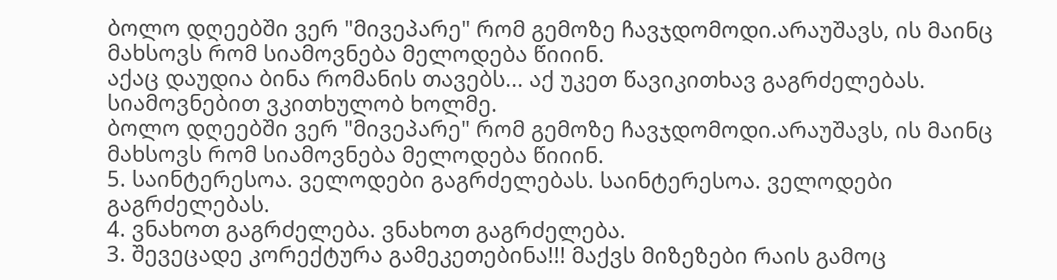ბოლო დღეებში ვერ "მივეპარე" რომ გემოზე ჩავჯდომოდი.არაუშავს, ის მაინც მახსოვს რომ სიამოვნება მელოდება წიიინ.
აქაც დაუდია ბინა რომანის თავებს... აქ უკეთ წავიკითხავ გაგრძელებას.
სიამოვნებით ვკითხულობ ხოლმე.
ბოლო დღეებში ვერ "მივეპარე" რომ გემოზე ჩავჯდომოდი.არაუშავს, ის მაინც მახსოვს რომ სიამოვნება მელოდება წიიინ.
5. საინტერესოა. ველოდები გაგრძელებას. საინტერესოა. ველოდები გაგრძელებას.
4. ვნახოთ გაგრძელება. ვნახოთ გაგრძელება.
3. შევეცადე კორექტურა გამეკეთებინა!!! მაქვს მიზეზები რაის გამოც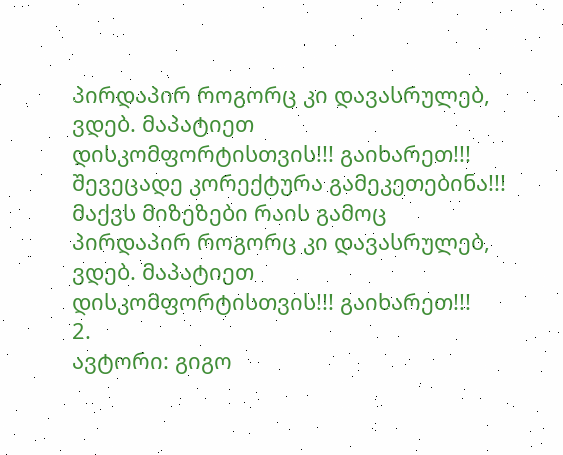პირდაპირ როგორც კი დავასრულებ, ვდებ. მაპატიეთ დისკომფორტისთვის!!! გაიხარეთ!!! შევეცადე კორექტურა გამეკეთებინა!!! მაქვს მიზეზები რაის გამოც პირდაპირ როგორც კი დავასრულებ, ვდებ. მაპატიეთ დისკომფორტისთვის!!! გაიხარეთ!!!
2.
ავტორი: გიგო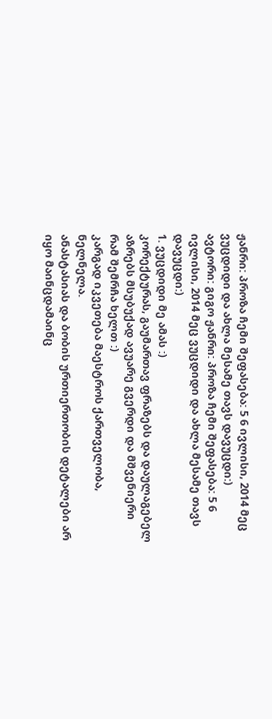ჟანრი: პროზა ჩემი შეფასება: 5 6 ივლისი, 2014 მეც ვუცდიდი და ახლა მესამე თავს დავუცდი:)
ავტორი: გიგო ჟანრი: პროზა ჩემი შეფასება: 5 6 ივლისი, 2014 მეც ვუცდიდი და ახლა მესამე თავს დავუცდი:)
1. ვუცდიდი მე ამას :)
კორექტურას, გაუმართავ ფრაზებს და დაულაგებელ აზრებს მსუბუქად ავუარე გვერდი და მშვენიერი რამ შემრჩა ხელთ :)
კარგად იკვეთება მაესტროს ქართველობა, ნელნელა.
ანასტასიას და ბობის ურთიერთობის დეტალები არ იყო მაინცდამაინც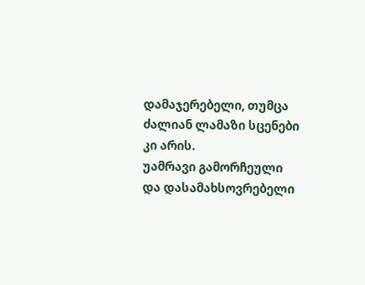დამაჯერებელი, თუმცა ძალიან ლამაზი სცენები კი არის.
უამრავი გამორჩეული და დასამახსოვრებელი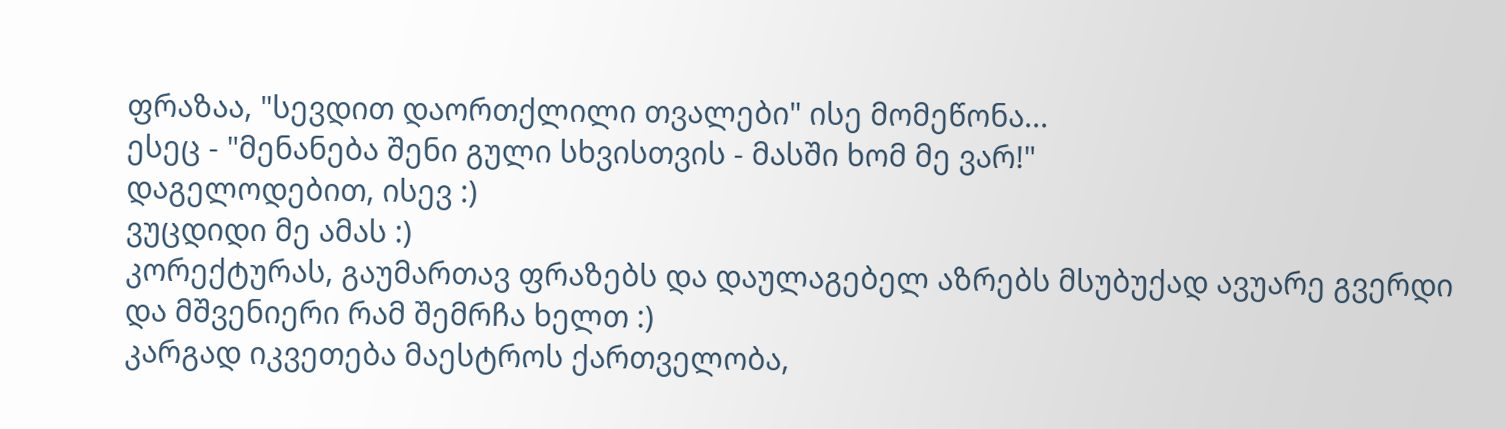ფრაზაა, "სევდით დაორთქლილი თვალები" ისე მომეწონა...
ესეც - "მენანება შენი გული სხვისთვის - მასში ხომ მე ვარ!"
დაგელოდებით, ისევ :)
ვუცდიდი მე ამას :)
კორექტურას, გაუმართავ ფრაზებს და დაულაგებელ აზრებს მსუბუქად ავუარე გვერდი და მშვენიერი რამ შემრჩა ხელთ :)
კარგად იკვეთება მაესტროს ქართველობა,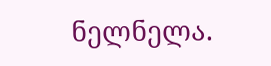ნელნელა.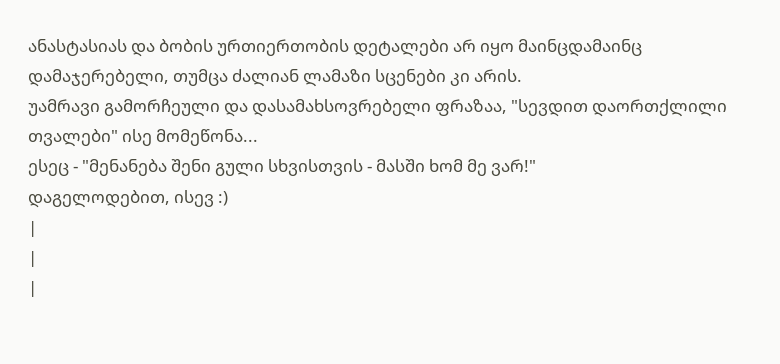ანასტასიას და ბობის ურთიერთობის დეტალები არ იყო მაინცდამაინც დამაჯერებელი, თუმცა ძალიან ლამაზი სცენები კი არის.
უამრავი გამორჩეული და დასამახსოვრებელი ფრაზაა, "სევდით დაორთქლილი თვალები" ისე მომეწონა...
ესეც - "მენანება შენი გული სხვისთვის - მასში ხომ მე ვარ!"
დაგელოდებით, ისევ :)
|
|
|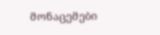მონაცემები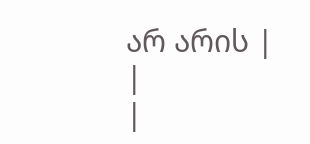არ არის |
|
|